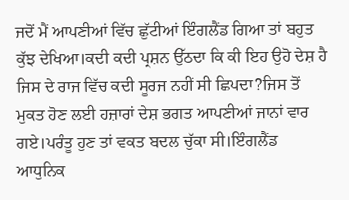ਜਦੋਂ ਮੈਂ ਆਪਣੀਆਂ ਵਿੱਚ ਛੁੱਟੀਆਂ ਇੰਗਲੈਂਡ ਗਿਆ ਤਾਂ ਬਹੁਤ ਕੁੱਝ ਦੇਖਿਆ।ਕਦੀ ਕਦੀ ਪ੍ਰਸ਼ਨ ਉੱਠਦਾ ਕਿ ਕੀ ਇਹ ਉਹੋ ਦੇਸ਼ ਹੈ ਜਿਸ ਦੇ ਰਾਜ ਵਿੱਚ ਕਦੀ ਸੂਰਜ ਨਹੀਂ ਸੀ ਛਿਪਦਾ?ਜਿਸ ਤੋਂ ਮੁਕਤ ਹੋਣ ਲਈ ਹਜ਼ਾਰਾਂ ਦੇਸ਼ ਭਗਤ ਆਪਣੀਆਂ ਜਾਨਾਂ ਵਾਰ ਗਏ।ਪਰੰਤੂ ਹੁਣ ਤਾਂ ਵਕਤ ਬਦਲ ਚੁੱਕਾ ਸੀ।ਇੰਗਲੈਂਡ ਆਧੁਨਿਕ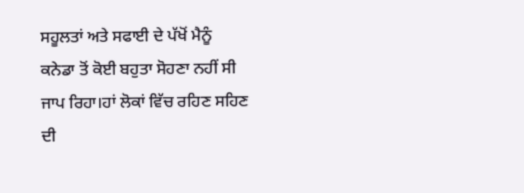ਸਹੂਲਤਾਂ ਅਤੇ ਸਫਾਈ ਦੇ ਪੱਖੋਂ ਮੈਨੂੰ ਕਨੇਡਾ ਤੋਂ ਕੋਈ ਬਹੁਤਾ ਸੋਹਣਾ ਨਹੀਂ ਸੀ ਜਾਪ ਰਿਹਾ।ਹਾਂ ਲੋਕਾਂ ਵਿੱਚ ਰਹਿਣ ਸਹਿਣ ਦੀ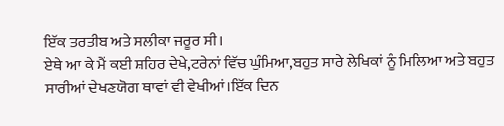ਇੱਕ ਤਰਤੀਬ ਅਤੇ ਸਲੀਕਾ ਜਰੂਰ ਸੀ।
ਏਥੇ ਆ ਕੇ ਮੈਂ ਕਈ ਸ਼ਹਿਰ ਦੇਖੇ,ਟਰੇਨਾਂ ਵਿੱਚ ਘੁੰਮਿਆ,ਬਹੁਤ ਸਾਰੇ ਲੇਖਿਕਾਂ ਨੂੰ ਮਿਲਿਆ ਅਤੇ ਬਹੁਤ ਸਾਰੀਆਂ ਦੇਖਣਯੋਗ ਥਾਵਾਂ ਵੀ ਵੇਖੀਆਂ।ਇੱਕ ਦਿਨ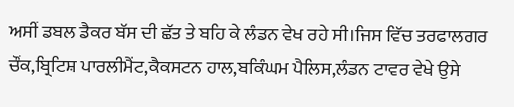ਅਸੀਂ ਡਬਲ ਡੈਕਰ ਬੱਸ ਦੀ ਛੱਤ ਤੇ ਬਹਿ ਕੇ ਲੰਡਨ ਵੇਖ ਰਹੇ ਸੀ।ਜਿਸ ਵਿੱਚ ਤਰਫਾਲਗਰ ਚੌਂਕ,ਬ੍ਰਿਟਿਸ਼ ਪਾਰਲੀਮੈਂਟ,ਕੈਕਸਟਨ ਹਾਲ,ਬਕਿੰਘਮ ਪੈਲਿਸ,ਲੰਡਨ ਟਾਵਰ ਵੇਖੇ ਉਸੇ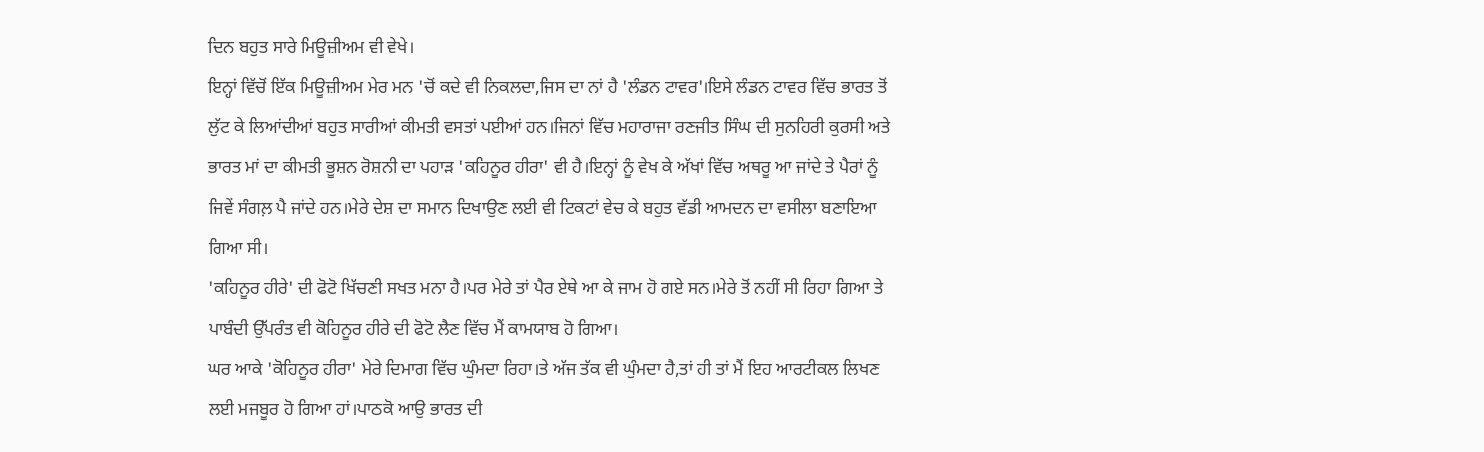ਦਿਨ ਬਹੁਤ ਸਾਰੇ ਮਿਊਜ਼ੀਅਮ ਵੀ ਵੇਖੇ।
ਇਨ੍ਹਾਂ ਵਿੱਚੋਂ ਇੱਕ ਮਿਊਜ਼ੀਅਮ ਮੇਰ ਮਨ 'ਚੋਂ ਕਦੇ ਵੀ ਨਿਕਲਦਾ,ਜਿਸ ਦਾ ਨਾਂ ਹੈ 'ਲੰਡਨ ਟਾਵਰ'।ਇਸੇ ਲੰਡਨ ਟਾਵਰ ਵਿੱਚ ਭਾਰਤ ਤੋਂ ਲੁੱਟ ਕੇ ਲਿਆਂਦੀਆਂ ਬਹੁਤ ਸਾਰੀਆਂ ਕੀਮਤੀ ਵਸਤਾਂ ਪਈਆਂ ਹਨ।ਜਿਨਾਂ ਵਿੱਚ ਮਹਾਰਾਜਾ ਰਣਜੀਤ ਸਿੰਘ ਦੀ ਸੁਨਹਿਰੀ ਕੁਰਸੀ ਅਤੇ ਭਾਰਤ ਮਾਂ ਦਾ ਕੀਮਤੀ ਭੂਸ਼ਨ ਰੋਸ਼ਨੀ ਦਾ ਪਹਾੜ 'ਕਹਿਨੂਰ ਹੀਰਾ' ਵੀ ਹੈ।ਇਨ੍ਹਾਂ ਨੂੰ ਵੇਖ ਕੇ ਅੱਖਾਂ ਵਿੱਚ ਅਥਰੂ ਆ ਜਾਂਦੇ ਤੇ ਪੈਰਾਂ ਨੂੰ ਜਿਵੇਂ ਸੰਗਲ਼ ਪੈ ਜਾਂਦੇ ਹਨ।ਮੇਰੇ ਦੇਸ਼ ਦਾ ਸਮਾਨ ਦਿਖਾਉਣ ਲਈ ਵੀ ਟਿਕਟਾਂ ਵੇਚ ਕੇ ਬਹੁਤ ਵੱਡੀ ਆਮਦਨ ਦਾ ਵਸੀਲਾ ਬਣਾਇਆ ਗਿਆ ਸੀ।
'ਕਹਿਨੂਰ ਹੀਰੇ' ਦੀ ਫੋਟੋ ਖਿੱਚਣੀ ਸਖਤ ਮਨਾ ਹੈ।ਪਰ ਮੇਰੇ ਤਾਂ ਪੈਰ ਏਥੇ ਆ ਕੇ ਜਾਮ ਹੋ ਗਏ ਸਨ।ਮੇਰੇ ਤੋਂ ਨਹੀਂ ਸੀ ਰਿਹਾ ਗਿਆ ਤੇ ਪਾਬੰਦੀ ਉੱਪਰੰਤ ਵੀ ਕੋਹਿਨੂਰ ਹੀਰੇ ਦੀ ਫੋਟੋ ਲੈਣ ਵਿੱਚ ਮੈਂ ਕਾਮਯਾਬ ਹੋ ਗਿਆ।
ਘਰ ਆਕੇ 'ਕੋਹਿਨੂਰ ਹੀਰਾ' ਮੇਰੇ ਦਿਮਾਗ ਵਿੱਚ ਘੁੰਮਦਾ ਰਿਹਾ।ਤੇ ਅੱਜ ਤੱਕ ਵੀ ਘੁੰਮਦਾ ਹੈ,ਤਾਂ ਹੀ ਤਾਂ ਮੈਂ ਇਹ ਆਰਟੀਕਲ ਲਿਖਣ ਲਈ ਮਜਬੂਰ ਹੋ ਗਿਆ ਹਾਂ।ਪਾਠਕੋ ਆਉ ਭਾਰਤ ਦੀ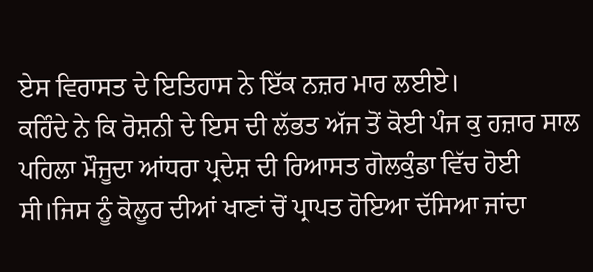ਏਸ ਵਿਰਾਸਤ ਦੇ ਇਤਿਹਾਸ ਨੇ ਇੱਕ ਨਜ਼ਰ ਮਾਰ ਲਈਏ।
ਕਹਿੰਦੇ ਨੇ ਕਿ ਰੋਸ਼ਨੀ ਦੇ ਇਸ ਦੀ ਲੱਭਤ ਅੱਜ ਤੋਂ ਕੋਈ ਪੰਜ ਕੁ ਹਜ਼ਾਰ ਸਾਲ ਪਹਿਲਾ ਮੌਜੂਦਾ ਆਂਧਰਾ ਪ੍ਰਦੇਸ਼ ਦੀ ਰਿਆਸਤ ਗੋਲਕੁੰਡਾ ਵਿੱਚ ਹੋਈ ਸੀ।ਜਿਸ ਨੂੰ ਕੋਲੂਰ ਦੀਆਂ ਖਾਣਾਂ ਚੋਂ ਪ੍ਰਾਪਤ ਹੋਇਆ ਦੱਸਿਆ ਜਾਂਦਾ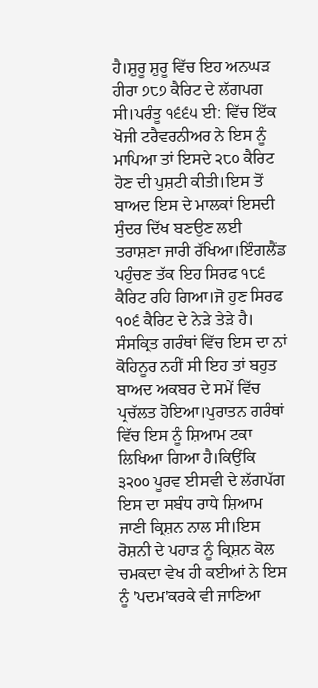ਹੈ।ਸ਼ੁਰੂ ਸ਼ੁਰੂ ਵਿੱਚ ਇਹ ਅਨਘੜ ਹੀਰਾ ੭੮੭ ਕੈਰਿਟ ਦੇ ਲੱਗਪਗ ਸੀ।ਪਰੰਤੂ ੧੬੬੫ ਈ: ਵਿੱਚ ਇੱਕ ਖੋਜੀ ਟਰੈਵਰਨੀਅਰ ਨੇ ਇਸ ਨੂੰ ਮਾਪਿਆ ਤਾਂ ਇਸਦੇ ੨੮੦ ਕੈਰਿਟ ਹੋਣ ਦੀ ਪੁਸ਼ਟੀ ਕੀਤੀ।ਇਸ ਤੋਂ ਬਾਅਦ ਇਸ ਦੇ ਮਾਲਕਾਂ ਇਸਦੀ ਸੁੰਦਰ ਦਿੱਖ ਬਣਉਣ ਲਈ ਤਰਾਸ਼ਣਾ ਜਾਰੀ ਰੱਖਿਆ।ਇੰਗਲੈਂਡ ਪਹੁੰਚਣ ਤੱਕ ਇਹ ਸਿਰਫ ੧੮੬ ਕੈਰਿਟ ਰਹਿ ਗਿਆ।ਜੋ ਹੁਣ ਸਿਰਫ ੧੦੬ ਕੈਰਿਟ ਦੇ ਨੇੜੇ ਤੇੜੇ ਹੈ।
ਸੰਸਕ੍ਰਿਤ ਗਰੰਥਾਂ ਵਿੱਚ ਇਸ ਦਾ ਨਾਂ ਕੋਹਿਨੂਰ ਨਹੀਂ ਸੀ ਇਹ ਤਾਂ ਬਹੁਤ ਬਾਅਦ ਅਕਬਰ ਦੇ ਸਮੇਂ ਵਿੱਚ ਪ੍ਰਚੱਲਤ ਹੋਇਆ।ਪੁਰਾਤਨ ਗਰੰਥਾਂ ਵਿੱਚ ਇਸ ਨੂੰ ਸ਼ਿਆਮ ਟਕਾ ਲਿਖਿਆ ਗਿਆ ਹੈ।ਕਿਉਂਕਿ ੩੨੦੦ ਪੂਰਵ ਈਸਵੀ ਦੇ ਲੱਗਪੱਗ ਇਸ ਦਾ ਸਬੰਧ ਰਾਧੇ ਸ਼ਿਆਮ ਜਾਣੀ ਕ੍ਰਿਸ਼ਨ ਨਾਲ ਸੀ।ਇਸ ਰੋਸ਼ਨੀ ਦੇ ਪਹਾੜ ਨੂੰ ਕ੍ਰਿਸ਼ਨ ਕੋਲ ਚਮਕਦਾ ਵੇਖ ਹੀ ਕਈਆਂ ਨੇ ਇਸ ਨੂੰ 'ਪਦਮ'ਕਰਕੇ ਵੀ ਜਾਣਿਆ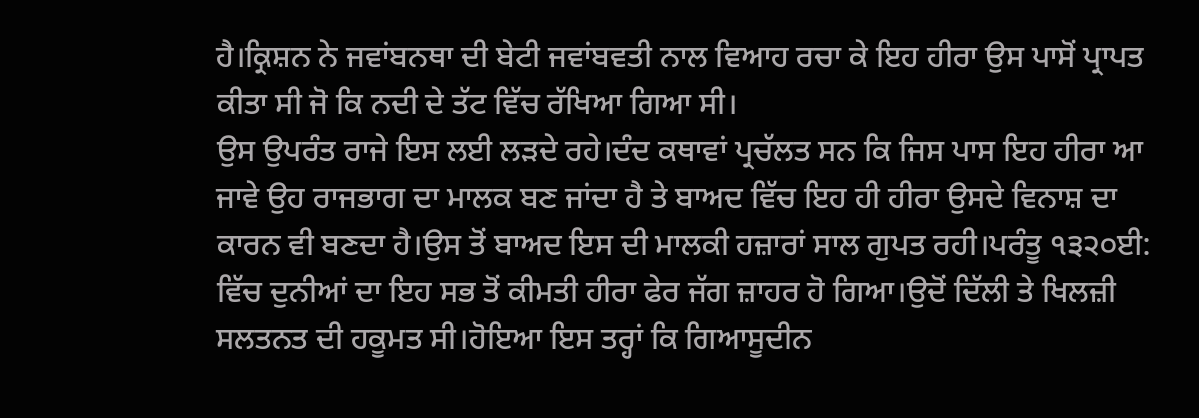ਹੈ।ਕ੍ਰਿਸ਼ਨ ਨੇ ਜਵਾਂਬਨਥਾ ਦੀ ਬੇਟੀ ਜਵਾਂਬਵਤੀ ਨਾਲ ਵਿਆਹ ਰਚਾ ਕੇ ਇਹ ਹੀਰਾ ਉਸ ਪਾਸੋਂ ਪ੍ਰਾਪਤ ਕੀਤਾ ਸੀ ਜੋ ਕਿ ਨਦੀ ਦੇ ਤੱਟ ਵਿੱਚ ਰੱਖਿਆ ਗਿਆ ਸੀ।
ਉਸ ਉਪਰੰਤ ਰਾਜੇ ਇਸ ਲਈ ਲੜਦੇ ਰਹੇ।ਦੰਦ ਕਥਾਵਾਂ ਪ੍ਰਚੱਲਤ ਸਨ ਕਿ ਜਿਸ ਪਾਸ ਇਹ ਹੀਰਾ ਆ ਜਾਵੇ ਉਹ ਰਾਜਭਾਗ ਦਾ ਮਾਲਕ ਬਣ ਜਾਂਦਾ ਹੈ ਤੇ ਬਾਅਦ ਵਿੱਚ ਇਹ ਹੀ ਹੀਰਾ ਉਸਦੇ ਵਿਨਾਸ਼ ਦਾ ਕਾਰਨ ਵੀ ਬਣਦਾ ਹੈ।ਉਸ ਤੋਂ ਬਾਅਦ ਇਸ ਦੀ ਮਾਲਕੀ ਹਜ਼ਾਰਾਂ ਸਾਲ ਗੁਪਤ ਰਹੀ।ਪਰੰਤੂ ੧੩੨੦ਈ: ਵਿੱਚ ਦੁਨੀਆਂ ਦਾ ਇਹ ਸਭ ਤੋਂ ਕੀਮਤੀ ਹੀਰਾ ਫੇਰ ਜੱਗ ਜ਼ਾਹਰ ਹੋ ਗਿਆ।ਉਦੋਂ ਦਿੱਲੀ ਤੇ ਖਿਲਜ਼ੀ ਸਲਤਨਤ ਦੀ ਹਕੂਮਤ ਸੀ।ਹੋਇਆ ਇਸ ਤਰ੍ਹਾਂ ਕਿ ਗਿਆਸੂਦੀਨ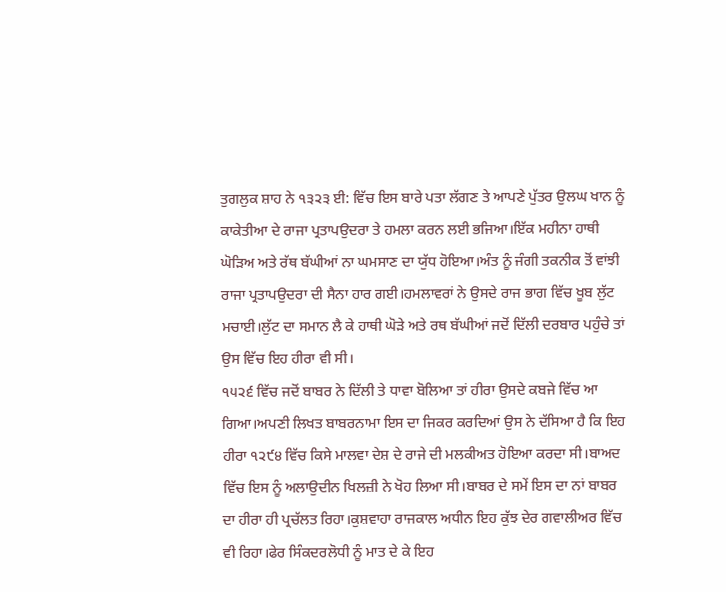ਤੁਗਲੁਕ ਸ਼ਾਹ ਨੇ ੧੩੨੩ ਈ: ਵਿੱਚ ਇਸ ਬਾਰੇ ਪਤਾ ਲੱਗਣ ਤੇ ਆਪਣੇ ਪੁੱਤਰ ਉਲਘ ਖਾਨ ਨੂੰ ਕਾਕੇਤੀਆ ਦੇ ਰਾਜਾ ਪ੍ਰਤਾਪਉਦਰਾ ਤੇ ਹਮਲਾ ਕਰਨ ਲਈ ਭਜਿਆ।ਇੱਕ ਮਹੀਨਾ ਹਾਥੀ ਘੋੜਿਅ ਅਤੇ ਰੱਥ ਬੱਘੀਆਂ ਨਾ ਘਮਸਾਣ ਦਾ ਯੁੱਧ ਹੋਇਆ।ਅੰਤ ਨੂੰ ਜੰਗੀ ਤਕਨੀਕ ਤੋਂ ਵਾਂਝੀ ਰਾਜਾ ਪ੍ਰਤਾਪਉਦਰਾ ਦੀ ਸੈਨਾ ਹਾਰ ਗਈ।ਹਮਲਾਵਰਾਂ ਨੇ ਉਸਦੇ ਰਾਜ ਭਾਗ ਵਿੱਚ ਖੂਬ ਲੁੱਟ ਮਚਾਈ।ਲੁੱਟ ਦਾ ਸਮਾਨ ਲੈ ਕੇ ਹਾਥੀ ਘੋੜੇ ਅਤੇ ਰਥ ਬੱਘੀਆਂ ਜਦੋਂ ਦਿੱਲੀ ਦਰਬਾਰ ਪਹੁੰਚੇ ਤਾਂ ਉਸ ਵਿੱਚ ਇਹ ਹੀਰਾ ਵੀ ਸੀ।
੧੫੨੬ ਵਿੱਚ ਜਦੋਂ ਬਾਬਰ ਨੇ ਦਿੱਲੀ ਤੇ ਧਾਵਾ ਬੋਲਿਆ ਤਾਂ ਹੀਰਾ ਉਸਦੇ ਕਬਜੇ ਵਿੱਚ ਆ ਗਿਆ।ਅਪਣੀ ਲਿਖਤ ਬਾਬਰਨਾਮਾ ਇਸ ਦਾ ਜਿਕਰ ਕਰਦਿਆਂ ਉਸ ਨੇ ਦੱਸਿਆ ਹੈ ਕਿ ਇਹ ਹੀਰਾ ੧੨੯੪ ਵਿੱਚ ਕਿਸੇ ਮਾਲਵਾ ਦੇਸ਼ ਦੇ ਰਾਜੇ ਦੀ ਮਲਕੀਅਤ ਹੋਇਆ ਕਰਦਾ ਸੀ।ਬਾਅਦ ਵਿੱਚ ਇਸ ਨੂੰ ਅਲਾਉਦੀਨ ਖਿਲਜ਼ੀ ਨੇ ਖੋਹ ਲਿਆ ਸੀ।ਬਾਬਰ ਦੇ ਸਮੇਂ ਇਸ ਦਾ ਨਾਂ ਬਾਬਰ ਦਾ ਹੀਰਾ ਹੀ ਪ੍ਰਚੱਲਤ ਰਿਹਾ।ਕੁਸ਼ਵਾਹਾ ਰਾਜਕਾਲ ਅਧੀਨ ਇਹ ਕੁੱਝ ਦੇਰ ਗਵਾਲੀਅਰ ਵਿੱਚ ਵੀ ਰਿਹਾ।ਫੇਰ ਸਿੰਕਦਰਲੋਧੀ ਨੂੰ ਮਾਤ ਦੇ ਕੇ ਇਹ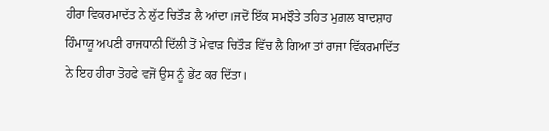ਹੀਰਾ ਵਿਕਰਮਾਦੱਤ ਨੇ ਲੁੱਟ ਚਿਤੌੜ ਲੈ ਆਂਦਾ।ਜਦੋਂ ਇੱਕ ਸਮਝੌਤੇ ਤਹਿਤ ਮੁਗ਼ਲ ਬਾਦਸ਼ਾਹ ਹਿੰਮਾਯੂ ਅਪਣੀ ਰਾਜਧਾਨੀ ਦਿੱਲੀ ਤੋਂ ਮੇਵਾੜ ਚਿਤੌੜ ਵਿੱਚ ਲੈ ਗਿਆ ਤਾਂ ਰਾਜਾ ਵਿੱਕਰਮਾਦਿੱਤ ਨੇ ਇਹ ਹੀਰਾ ਤੋਹਫੇ ਵਜੋਂ ਉਸ ਨੂੰ ਭੇਂਟ ਕਰ ਦਿੱਤਾ।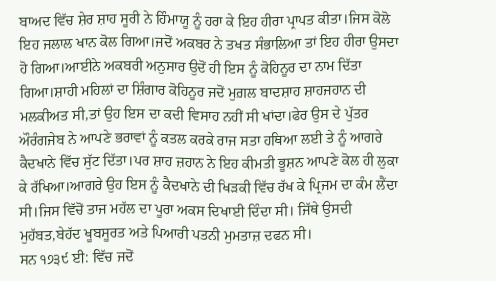ਬਾਅਦ ਵਿੱਚ ਸ਼ੇਰ ਸ਼ਾਹ ਸੂਰੀ ਨੇ ਹਿੰਮਾਯੂ ਨੂੰ ਹਰਾ ਕੇ ਇਹ ਹੀਰਾ ਪ੍ਰਾਪਤ ਕੀਤਾ।ਜਿਸ ਕੋਲੋ ਇਹ ਜਲਾਲ ਖਾਨ ਕੋਲ ਗਿਆ।ਜਦੋਂ ਅਕਬਰ ਨੇ ਤਖਤ ਸੰਭਾਲਿਆ ਤਾਂ ਇਹ ਹੀਰਾ ਉਸਦਾ ਹੋ ਗਿਆ।ਆਈਨੇ ਅਕਬਰੀ ਅਨੁਸਾਰ ਉਦੋਂ ਹੀ ਇਸ ਨੂੰ ਕੋਹਿਨੂਰ ਦਾ ਨਾਮ ਦਿੱਤਾ ਗਿਆ।ਸ਼ਾਹੀ ਮਹਿਲਾਂ ਦਾ ਸ਼ਿੰਗਾਰ ਕੋਹਿਨੂਰ ਜਦੋਂ ਮੁਗ਼ਲ ਬਾਦਸ਼ਾਹ ਸ਼ਾਹਜਹਾਨ ਦੀ ਮਲਕੀਅਤ ਸੀ,ਤਾਂ ਉਹ ਇਸ ਦਾ ਕਦੀ ਵਿਸਾਹ ਨਹੀਂ ਸੀ ਖਾਂਦਾ।ਫੇਰ ਉਸ ਦੇ ਪੁੱਤਰ ਔਰੰਗਜੇਬ ਨੇ ਆਪਣੇ ਭਰਾਵਾਂ ਨੂੰ ਕਤਲ ਕਰਕੇ ਰਾਜ ਸਤਾ ਹਥਿਆ ਲਈ ਤੇ ਨੂੰ ਆਗਰੇ ਕੈਦਖਾਨੇ ਵਿੱਚ ਸੁੱਟ ਦਿੱਤਾ।ਪਰ ਸ਼ਾਹ ਜ਼ਹਾਨ ਨੇ ਇਹ ਕੀਮਤੀ ਭੂਸ਼ਨ ਆਪਣੇ ਕੋਲ ਹੀ ਲੁਕਾ ਕੇ ਰੱਖਿਆ।ਆਗਰੇ ਉਹ ਇਸ ਨੂੰ ਕੈਦਖਾਨੇ ਦੀ ਖਿੜਕੀ ਵਿੱਚ ਰੱਖ ਕੇ ਪ੍ਰਿਜਮ ਦਾ ਕੰਮ ਲੈਂਦਾ ਸੀ।ਜਿਸ ਵਿੱਚੋਂ ਤਾਜ ਮਹੱਲ ਦਾ ਪੂਰਾ ਅਕਸ ਦਿਖਾਈ ਦਿੰਦਾ ਸੀ। ਜਿੱਥੇ ਉਸਦੀ ਮੁਹੱਬਤ,ਬੇਹੱਦ ਖੂਬਸੂਰਤ ਅਤੇ ਪਿਆਰੀ ਪਤਨੀ ਮੁਮਤਾਜ਼ ਦਫਨ ਸੀ।
ਸਨ ੧੭੩੯ ਈ: ਵਿੱਚ ਜਦੋਂ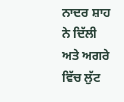ਨਾਦਰ ਸ਼ਾਹ ਨੇ ਦਿੱਲੀ ਅਤੇ ਅਗਰੇ ਵਿੱਚ ਲੁੱਟ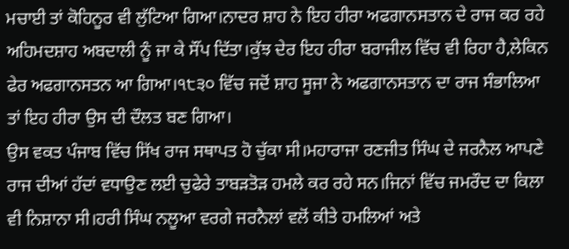ਮਚਾਈ ਤਾਂ ਕੋਹਿਨੂਰ ਵੀ ਲੁੱਟਿਆ ਗਿਆ।ਨਾਦਰ ਸ਼ਾਹ ਨੇ ਇਹ ਹੀਰਾ ਅਫਗਾਨਸਤਾਨ ਦੇ ਰਾਜ ਕਰ ਰਹੇ ਅਹਿਮਦਸ਼ਾਹ ਅਬਦਾਲੀ ਨੂੰ ਜਾ ਕੇ ਸੌਂਪ ਦਿੱਤਾ।ਕੁੱਝ ਦੇਰ ਇਹ ਹੀਰਾ ਬਰਾਜੀਲ ਵਿੱਚ ਵੀ ਰਿਹਾ ਹੈ,ਲੇਕਿਨ ਫੇਰ ਅਫਗਾਨਸਤਨ ਆ ਗਿਆ।੧੮੩੦ ਵਿੱਚ ਜਦੋਂ ਸ਼ਾਹ ਸੂਜਾ ਨੇ ਅਫਗਾਨਸਤਾਨ ਦਾ ਰਾਜ ਸੰਭਾਲਿਆ ਤਾਂ ਇਹ ਹੀਰਾ ਉਸ ਦੀ ਦੌਲਤ ਬਣ ਗਿਆ।
ਉਸ ਵਕਤ ਪੰਜਾਬ ਵਿੱਚ ਸਿੱਖ ਰਾਜ ਸਥਾਪਤ ਹੋ ਚੁੱਕਾ ਸੀ।ਮਹਾਰਾਜਾ ਰਣਜੀਤ ਸਿੰਘ ਦੇ ਜਰਨੈਲ ਆਪਣੇ ਰਾਜ ਦੀਆਂ ਹੱਦਾਂ ਵਧਾਉਣ ਲਈ ਚੁਫੇਰੇ ਤਾਬੜਤੋੜ ਹਮਲੇ ਕਰ ਰਹੇ ਸਨ।ਜਿਨਾਂ ਵਿੱਚ ਜਮਰੌਦ ਦਾ ਕਿਲਾ ਵੀ ਨਿਸ਼ਾਨਾ ਸੀ।ਹਰੀ ਸਿੰਘ ਨਲੂਆ ਵਰਗੇ ਜਰਨੈਲਾਂ ਵਲੋਂ ਕੀਤੇ ਹਮਲਿਆਂ ਅਤੇ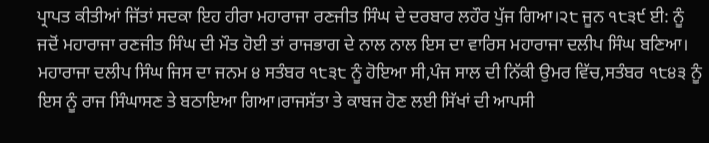ਪ੍ਰਾਪਤ ਕੀਤੀਆਂ ਜਿੱਤਾਂ ਸਦਕਾ ਇਹ ਹੀਰਾ ਮਹਾਰਾਜਾ ਰਣਜੀਤ ਸਿੰਘ ਦੇ ਦਰਬਾਰ ਲਹੌਰ ਪੁੱਜ ਗਿਆ।੨੮ ਜੂਨ ੧੮੩੯ ਈ: ਨੂੰ ਜਦੋਂ ਮਹਾਰਾਜਾ ਰਣਜੀਤ ਸਿੰਘ ਦੀ ਮੌਤ ਹੋਈ ਤਾਂ ਰਾਜਭਾਗ ਦੇ ਨਾਲ ਨਾਲ ਇਸ ਦਾ ਵਾਰਿਸ ਮਹਾਰਾਜਾ ਦਲੀਪ ਸਿੰਘ ਬਣਿਆ।
ਮਹਾਰਾਜਾ ਦਲੀਪ ਸਿੰਘ ਜਿਸ ਦਾ ਜਨਮ ੪ ਸਤੰਬਰ ੧੮੩੮ ਨੂੰ ਹੋਇਆ ਸੀ,ਪੰਜ ਸਾਲ ਦੀ ਨਿੱਕੀ ਉਮਰ ਵਿੱਚ,ਸਤੰਬਰ ੧੮੪੩ ਨੂੰ ਇਸ ਨੂੰ ਰਾਜ ਸਿੰਘਾਸਣ ਤੇ ਬਠਾਇਆ ਗਿਆ।ਰਾਜਸੱਤਾ ਤੇ ਕਾਬਜ ਹੋਣ ਲਈ ਸਿੱਖਾਂ ਦੀ ਆਪਸੀ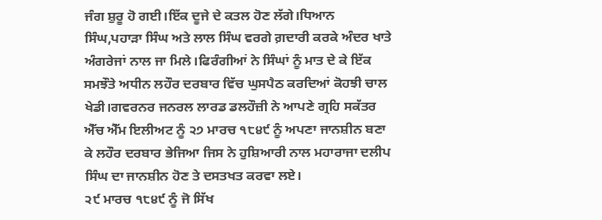ਜੰਗ ਸ਼ੁਰੂ ਹੋ ਗਈ।ਇੱਕ ਦੂਜੇ ਦੇ ਕਤਲ ਹੋਣ ਲੱਗੇ।ਧਿਆਨ ਸਿੰਘ,ਪਹਾੜਾ ਸਿੰਘ ਅਤੇ ਲਾਲ ਸਿੰਘ ਵਰਗੇ ਗ਼ਦਾਰੀ ਕਰਕੇ ਅੰਦਰ ਖਾਤੇ ਅੰਗਰੇਜਾਂ ਨਾਲ ਜਾ ਮਿਲੇ।ਫਿਰੰਗੀਆਂ ਨੇ ਸਿੰਘਾਂ ਨੂੰ ਮਾਤ ਦੇ ਕੇ ਇੱਕ ਸਮਝੌਤੇ ਅਧੀਨ ਲਹੌਰ ਦਰਬਾਰ ਵਿੱਚ ਘੁਸਪੈਠ ਕਰਦਿਆਂ ਕੋਹਝੀ ਚਾਲ ਖੇਡੀ।ਗਵਰਨਰ ਜਨਰਲ ਲਾਰਡ ਡਲਹੌਜ਼ੀ ਨੇ ਆਪਣੇ ਗ੍ਰਹਿ ਸਕੱਤਰ ਐੱਚ ਐੱਮ ਇਲੀਅਟ ਨੂੰ ੨੭ ਮਾਰਚ ੧੮੪੯ ਨੂੰ ਅਪਣਾ ਜਾਨਸ਼ੀਨ ਬਣਾ ਕੇ ਲਹੌਰ ਦਰਬਾਰ ਭੇਜਿਆ ਜਿਸ ਨੇ ਹੁਸ਼ਿਆਰੀ ਨਾਲ ਮਹਾਰਾਜਾ ਦਲੀਪ ਸਿੰਘ ਦਾ ਜਾਨਸ਼ੀਨ ਹੋਣ ਤੇ ਦਸਤਖਤ ਕਰਵਾ ਲਏ।
੨੯ ਮਾਰਚ ੧੮੪੯ ਨੂੰ ਜੋ ਸਿੱਖ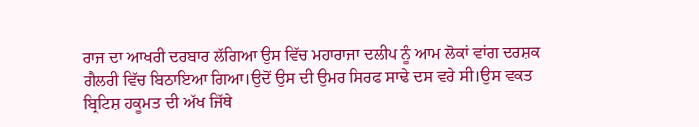ਰਾਜ ਦਾ ਆਖਰੀ ਦਰਬਾਰ ਲੱਗਿਆ ਉਸ ਵਿੱਚ ਮਹਾਰਾਜਾ ਦਲੀਪ ਨੂੰ ਆਮ ਲੋਕਾਂ ਵਾਂਗ ਦਰਸ਼ਕ ਗੈਲਰੀ ਵਿੱਚ ਬਿਠਾਇਆ ਗਿਆ।ਉਦੋਂ ਉਸ ਦੀ ਉਮਰ ਸਿਰਫ ਸਾਢੇ ਦਸ ਵਰੇ ਸੀ।ਉਸ ਵਕਤ ਬ੍ਰਿਟਿਸ਼ ਹਕੂਮਤ ਦੀ ਅੱਖ ਜਿੱਥੇ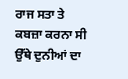ਰਾਜ ਸਤਾ ਤੇ ਕਬਜ਼ਾ ਕਰਨਾ ਸੀ ਉੱਥੇ ਦੁਨੀਆਂ ਦਾ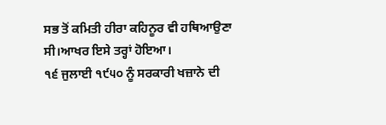ਸਭ ਤੋਂ ਕਮਿਤੀ ਹੀਰਾ ਕਹਿਨੂਰ ਵੀ ਹਥਿਆਉਣਾ ਸੀ।ਆਖਰ ਇਸੇ ਤਰ੍ਹਾਂ ਹੋਇਆ।
੧੬ ਜੁਲਾਈ ੧੯੫੦ ਨੂੰ ਸਰਕਾਰੀ ਖਜ਼ਾਨੇ ਦੀ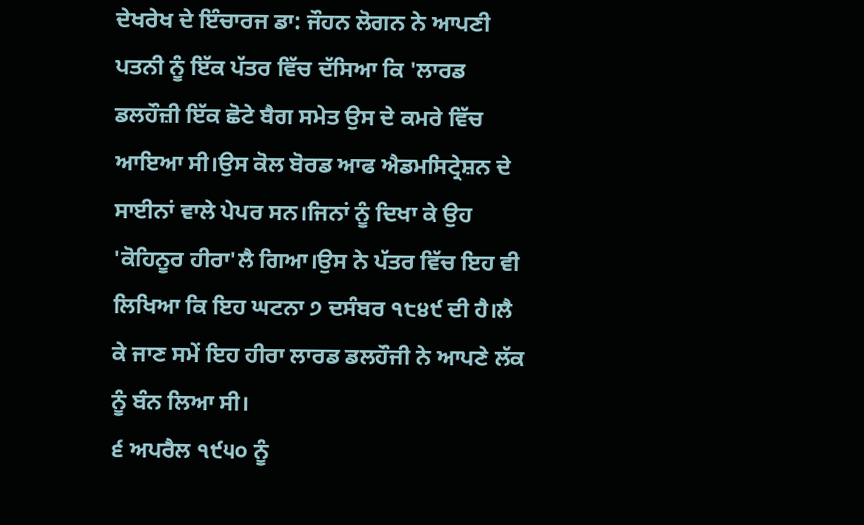ਦੇਖਰੇਖ ਦੇ ਇੰਚਾਰਜ ਡਾ: ਜੌਹਨ ਲੋਗਨ ਨੇ ਆਪਣੀ ਪਤਨੀ ਨੂੰ ਇੱਕ ਪੱਤਰ ਵਿੱਚ ਦੱਸਿਆ ਕਿ 'ਲਾਰਡ ਡਲਹੌਜ਼ੀ ਇੱਕ ਛੋਟੇ ਬੈਗ ਸਮੇਤ ਉਸ ਦੇ ਕਮਰੇ ਵਿੱਚ ਆਇਆ ਸੀ।ਉਸ ਕੋਲ ਬੋਰਡ ਆਫ ਐਡਮਸਿਟ੍ਰੇਸ਼ਨ ਦੇ ਸਾਈਨਾਂ ਵਾਲੇ ਪੇਪਰ ਸਨ।ਜਿਨਾਂ ਨੂੰ ਦਿਖਾ ਕੇ ਉਹ 'ਕੋਹਿਨੂਰ ਹੀਰਾ'ਲੈ ਗਿਆ।ਉਸ ਨੇ ਪੱਤਰ ਵਿੱਚ ਇਹ ਵੀ ਲਿਖਿਆ ਕਿ ਇਹ ਘਟਨਾ ੭ ਦਸੰਬਰ ੧੮੪੯ ਦੀ ਹੈ।ਲੈ ਕੇ ਜਾਣ ਸਮੇਂ ਇਹ ਹੀਰਾ ਲਾਰਡ ਡਲਹੌਜੀ ਨੇ ਆਪਣੇ ਲੱਕ ਨੂੰ ਬੰਨ ਲਿਆ ਸੀ।
੬ ਅਪਰੈਲ ੧੯੫੦ ਨੂੰ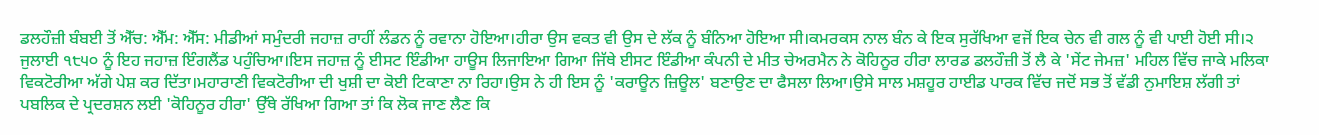ਡਲਹੌਜ਼ੀ ਬੰਬਈ ਤੋਂ ਐੱਚ: ਐੱਮ: ਐੱਸ: ਮੀਡੀਆਂ ਸਮੁੰਦਰੀ ਜਹਾਜ਼ ਰਾਹੀਂ ਲੰਡਨ ਨੂੰ ਰਵਾਨਾ ਹੋਇਆ।ਹੀਰਾ ਉਸ ਵਕਤ ਵੀ ਉਸ ਦੇ ਲੱਕ ਨੂੰ ਬੰਨਿਆ ਹੋਇਆ ਸੀ।ਕਮਰਕਸ ਨਾਲ ਬੰਨ ਕੇ ਇਕ ਸੁਰੱਖਿਆ ਵਜੋਂ ਇਕ ਚੇਨ ਵੀ ਗਲ ਨੂੰ ਵੀ ਪਾਈ ਹੋਈ ਸੀ।੨ ਜੁਲਾਈ ੧੮੫੦ ਨੂੰ ਇਹ ਜਹਾਜ਼ ਇੰਗਲੈਂਡ ਪਹੁੰਚਿਆ।ਇਸ ਜਹਾਜ਼ ਨੂੰ ਈਸਟ ਇੰਡੀਆ ਹਾਊਸ ਲਿਜਾਇਆ ਗਿਆ ਜਿੱਥੇ ਈਸਟ ਇੰਡੀਆ ਕੰਪਨੀ ਦੇ ਮੀਤ ਚੇਅਰਮੈਨ ਨੇ ਕੋਹਿਨੂਰ ਹੀਰਾ ਲਾਰਡ ਡਲਹੌਜ਼ੀ ਤੋਂ ਲੈ ਕੇ 'ਸੇਂਟ ਜੇਮਜ਼' ਮਹਿਲ ਵਿੱਚ ਜਾਕੇ ਮਲਿਕਾ ਵਿਕਟੋਰੀਆ ਅੱਗੇ ਪੇਸ਼ ਕਰ ਦਿੱਤਾ।ਮਹਾਰਾਣੀ ਵਿਕਟੋਰੀਆ ਦੀ ਖੁਸ਼ੀ ਦਾ ਕੋਈ ਟਿਕਾਣਾ ਨਾ ਰਿਹਾ।ਉਸ ਨੇ ਹੀ ਇਸ ਨੂੰ 'ਕਰਾਊਨ ਜ਼ਿਊਲ' ਬਣਾਉਣ ਦਾ ਫੈਸਲਾ ਲਿਆ।ਉਸੇ ਸਾਲ ਮਸ਼ਹੂਰ ਹਾਈਡ ਪਾਰਕ ਵਿੱਚ ਜਦੋਂ ਸਭ ਤੋਂ ਵੱਡੀ ਨੁਮਾਇਸ਼ ਲੱਗੀ ਤਾਂ ਪਬਲਿਕ ਦੇ ਪ੍ਰਦਰਸ਼ਨ ਲਈ 'ਕੋਹਿਨੂਰ ਹੀਰਾ' ਉੱਥੇ ਰੱਖਿਆ ਗਿਆ ਤਾਂ ਕਿ ਲੋਕ ਜਾਣ ਲੈਣ ਕਿ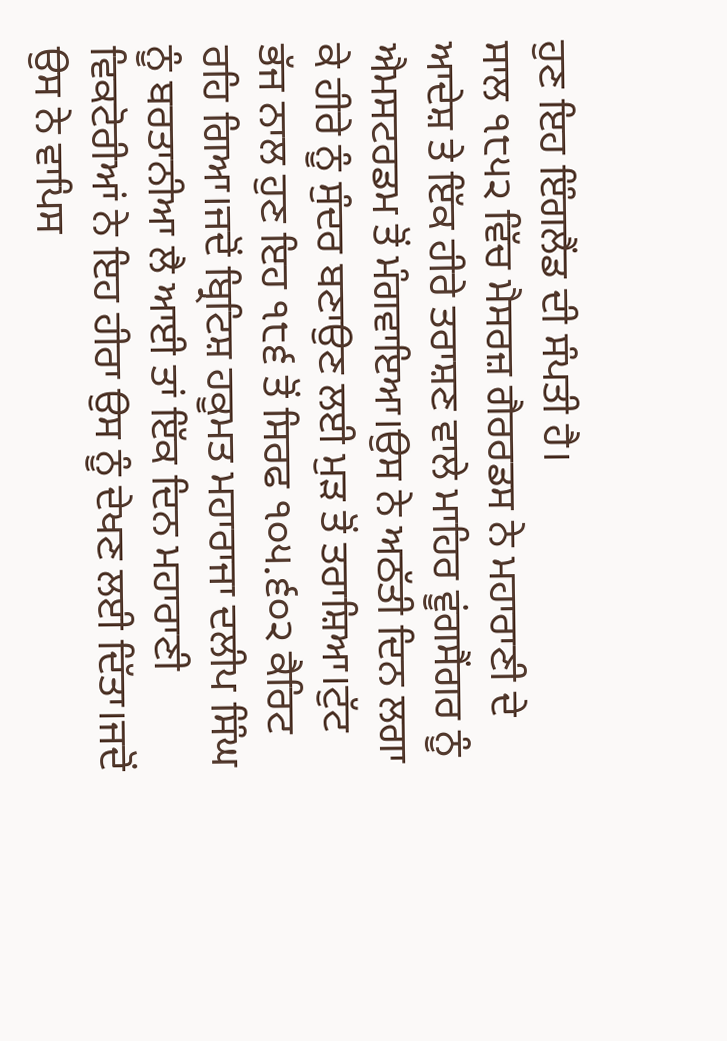ਹੁਣ ਇਹ ਇੰਗਲੈਂਡ ਦੀ ਸੰਪਤੀ ਹੈ।
ਸਾਲ ੧੮੫੨ ਵਿੱਚ ਮੈਸਰਜ਼ ਗੈਰਰਡਸ ਨੇ ਮਹਾਰਾਣੀ ਦੇ ਆਦੇਸ਼ ਤੇ ਇੱਕ ਹੀਰੇ ਤਰਾਸ਼ਣ ਵਾਲੇ ਮਾਹਿਰ ਵੂਂਗਸੈਂਗਰ ਨੂੰ ਐਮਸਟਰਡਮ ਤੋਂ ਮੰਗਵਾਇਆ।ਉਸ ਨੇ ਅਠੱਤੀ ਦਿਨ ਲਗਾ ਕੇ ਹੀਰੇ ਨੂੰ ਸੁੰਦਰ ਬਣਾਉਣ ਲਈ ਮੁੜ ਤੋਂ ਤਰਾਸ਼ਿਆ।ਟੁੱਟ ਭੱਜ ਨਾਲ ਹੁਣ ਇਹ ੧੮੬ ਤੋਂ ਸਿਰਫ ੧੦੫.੬੦੨ ਕੈਰਿਟ ਰਹਿ ਗਿਆ।ਜਦੋਂ ਬ੍ਰਿਟਿਸ਼ ਹਕੂਮਤ ਮਹਾਰਾਜਾ ਦਲੀਪ ਸਿੰਘ ਨੂੰ ਬਰਤਾਨੀਆ ਲੈ ਆਈ ਤਾਂ ਇੱਕ ਦਿਨ ਮਹਾਰਾਣੀ ਵਿਕਟੋਰੀਆਂ ਨੇ ਇਹ ਹੀਰਾ ਉਸ ਨੂੰ ਦੇਖਣ ਲਈ ਦਿੱਤਾ।ਜਦੋਂ ਉਸ ਨੇ ਵਾਪਿਸ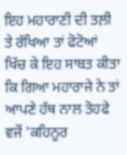ਇਹ ਮਹਾਰਾਣੀ ਦੀ ਤਲ਼ੀ ਤੇ ਰੱਖਿਆ ਤਾਂ ਫੋਟੋਆਂ ਖਿੱਚ ਕੇ ਇਹ ਸਾਬਤ ਕੀਤਾ ਕਿ ਗਿਆ ਮਹਾਰਾਜੇ ਨੇ ਤਾਂ ਆਪਣੇ ਹੱਥ ਨਾਲ ਤੋਹਫੇ ਵਜੋਂ 'ਕਹਿਨੂਰ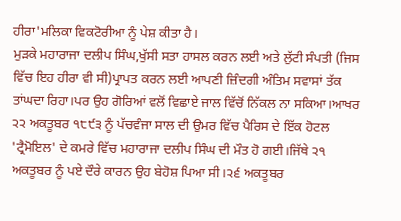ਹੀਰਾ'ਮਲਿਕਾ ਵਿਕਟੋਰੀਆ ਨੂੰ ਪੇਸ਼ ਕੀਤਾ ਹੈ।
ਮੁੜਕੇ ਮਹਾਰਾਜਾ ਦਲੀਪ ਸਿੰਘ,ਖੁੱਸੀ ਸਤਾ ਹਾਸਲ ਕਰਨ ਲਈ ਅਤੇ ਲੁੱਟੀ ਸੰਪਤੀ (ਜਿਸ ਵਿੱਚ ਇਹ ਹੀਰਾ ਵੀ ਸੀ)ਪ੍ਰਾਪਤ ਕਰਨ ਲਈ ਆਪਣੀ ਜ਼ਿੰਦਗੀ ਅੰਤਿਮ ਸਵਾਸਾਂ ਤੱਕ ਤਾਂਘਦਾ ਰਿਹਾ।ਪਰ ਉਹ ਗੋਰਿਆਂ ਵਲੋਂ ਵਿਛਾਏ ਜਾਲ ਵਿੱਚੋਂ ਨਿੱਕਲ ਨਾ ਸਕਿਆ।ਆਖਰ ੨੨ ਅਕਤੂਬਰ ੧੮੯੩ ਨੂੰ ਪੱਚਵੰਜਾ ਸਾਲ ਦੀ ਉਮਰ ਵਿੱਚ ਪੈਰਿਸ ਦੇ ਇੱਕ ਹੋਟਲ 'ਟ੍ਰੈਮੋਇਲ' ਦੇ ਕਮਰੇ ਵਿੱਚ ਮਹਾਰਾਜਾ ਦਲੀਪ ਸਿੰਘ ਦੀ ਮੌਤ ਹੋ ਗਈ।ਜਿੱਥੇ ੨੧ ਅਕਤੂਬਰ ਨੂੰ ਪਏ ਦੌਰੇ ਕਾਰਨ ਉਹ ਬੇਹੋਸ਼ ਪਿਆ ਸੀ।੨੬ ਅਕਤੂਬਰ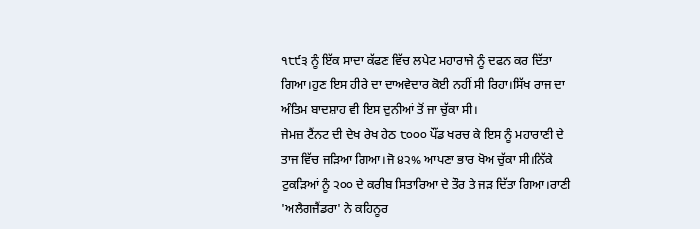੧੮੯੩ ਨੂੰ ਇੱਕ ਸਾਦਾ ਕੱਫਣ ਵਿੱਚ ਲਪੇਟ ਮਹਾਰਾਜੇ ਨੂੰ ਦਫਨ ਕਰ ਦਿੱਤਾ ਗਿਆ।ਹੁਣ ਇਸ ਹੀਰੇ ਦਾ ਦਾਅਵੇਦਾਰ ਕੋਈ ਨਹੀਂ ਸੀ ਰਿਹਾ।ਸਿੱਖ ਰਾਜ ਦਾ ਅੰਤਿਮ ਬਾਦਸ਼ਾਹ ਵੀ ਇਸ ਦੁਨੀਆਂ ਤੋਂ ਜਾ ਚੁੱਕਾ ਸੀ।
ਜੇਮਜ਼ ਟੈਂਨਟ ਦੀ ਦੇਖ ਰੇਖ ਹੇਠ ੮੦੦੦ ਪੌਂਡ ਖਰਚ ਕੇ ਇਸ ਨੂੰ ਮਹਾਰਾਣੀ ਦੇ ਤਾਜ ਵਿੱਚ ਜੜਿਆ ਗਿਆ।ਜੋ ੪੨% ਆਪਣਾ ਭਾਰ ਖੋਅ ਚੁੱਕਾ ਸੀ।ਨਿੱਕੇ ਟੁਕੜਿਆਂ ਨੂੰ ੨੦੦ ਦੇ ਕਰੀਬ ਸਿਤਾਰਿਆ ਦੇ ਤੌਰ ਤੇ ਜੜ ਦਿੱਤਾ ਗਿਆ।ਰਾਣੀ 'ਅਲੈਗਜੈਂਡਰਾ' ਨੇ ਕਹਿਨੂਰ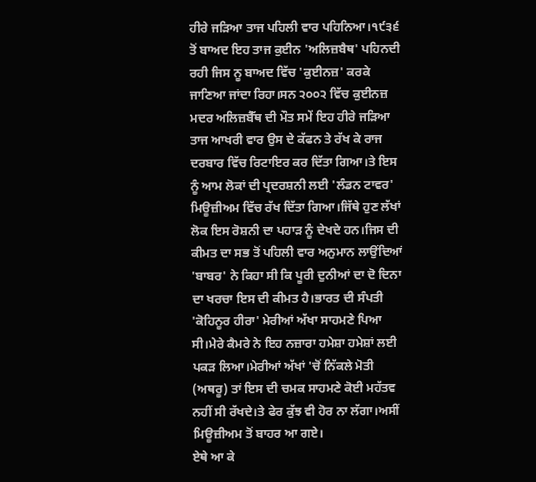ਹੀਰੇ ਜੜਿਆ ਤਾਜ ਪਹਿਲੀ ਵਾਰ ਪਹਿਨਿਆ।੧੯੩੬ ਤੋਂ ਬਾਅਦ ਇਹ ਤਾਜ ਕੁਈਨ 'ਅਲਿਜ਼ਬੈਥ' ਪਹਿਨਦੀ ਰਹੀ ਜਿਸ ਨੂ ਬਾਅਦ ਵਿੱਚ 'ਕੁਈਨਜ਼' ਕਰਕੇ ਜਾਣਿਆ ਜਾਂਦਾ ਰਿਹਾ।ਸਨ ੨੦੦੨ ਵਿੱਚ ਕੁਈਨਜ਼ ਮਦਰ ਅਲਿਜ਼ਬੈੱਥ ਦੀ ਮੌਤ ਸਮੇਂ ਇਹ ਹੀਰੇ ਜੜਿਆ ਤਾਜ ਆਖਰੀ ਵਾਰ ਉਸ ਦੇ ਕੱਫਨ ਤੇ ਰੱਖ ਕੇ ਰਾਜ ਦਰਬਾਰ ਵਿੱਚ ਰਿਟਾਇਰ ਕਰ ਦਿੱਤਾ ਗਿਆ।ਤੇ ਇਸ ਨੂੰ ਆਮ ਲੋਕਾਂ ਦੀ ਪ੍ਰਦਰਸ਼ਨੀ ਲਈ 'ਲੰਡਨ ਟਾਵਰ' ਮਿਊਜ਼ੀਅਮ ਵਿੱਚ ਰੱਖ ਦਿੱਤਾ ਗਿਆ।ਜਿੱਥੇ ਹੁਣ ਲੱਖਾਂ ਲੋਕ ਇਸ ਰੋਸ਼ਨੀ ਦਾ ਪਹਾੜ ਨੂੰ ਦੇਖਦੇ ਹਨ।ਜਿਸ ਦੀ ਕੀਮਤ ਦਾ ਸਭ ਤੋਂ ਪਹਿਲੀ ਵਾਰ ਅਨੁਮਾਨ ਲਾਉਂਦਿਆਂ 'ਬਾਬਰ' ਨੇ ਕਿਹਾ ਸੀ ਕਿ ਪੂਰੀ ਦੁਨੀਆਂ ਦਾ ਦੋ ਦਿਨਾ ਦਾ ਖਰਚਾ ਇਸ ਦੀ ਕੀਮਤ ਹੈ।ਭਾਰਤ ਦੀ ਸੰਪਤੀ 'ਕੋਹਿਨੂਰ ਹੀਰਾ' ਮੇਰੀਆਂ ਅੱਖਾ ਸਾਹਮਣੇ ਪਿਆ ਸੀ।ਮੇਰੇ ਕੈਮਰੇ ਨੇ ਇਹ ਨਜ਼ਾਰਾ ਹਮੇਸ਼ਾ ਹਮੇਸ਼ਾਂ ਲਈ ਪਕੜ ਲਿਆ।ਮੇਰੀਆਂ ਅੱਖਾਂ 'ਚੋਂ ਨਿੱਕਲੇ ਮੋਤੀ (ਅਥਰੂ) ਤਾਂ ਇਸ ਦੀ ਚਮਕ ਸਾਹਮਣੇ ਕੋਈ ਮਹੱਤਵ ਨਹੀਂ ਸੀ ਰੱਖਦੇ।ਤੇ ਫੇਰ ਕੁੱਝ ਵੀ ਹੋਰ ਨਾ ਲੱਗਾ।ਅਸੀਂ ਮਿਊਜ਼ੀਅਮ ਤੋਂ ਬਾਹਰ ਆ ਗਏ।
ਏਥੇ ਆ ਕੇ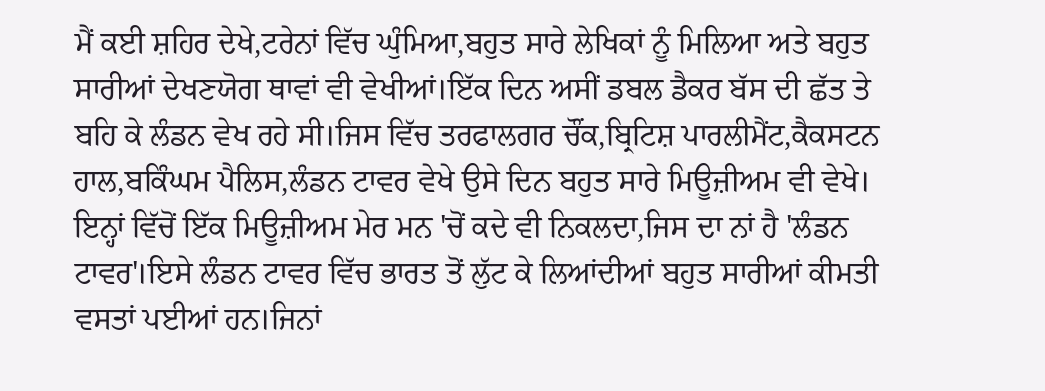ਮੈਂ ਕਈ ਸ਼ਹਿਰ ਦੇਖੇ,ਟਰੇਨਾਂ ਵਿੱਚ ਘੁੰਮਿਆ,ਬਹੁਤ ਸਾਰੇ ਲੇਖਿਕਾਂ ਨੂੰ ਮਿਲਿਆ ਅਤੇ ਬਹੁਤ ਸਾਰੀਆਂ ਦੇਖਣਯੋਗ ਥਾਵਾਂ ਵੀ ਵੇਖੀਆਂ।ਇੱਕ ਦਿਨ ਅਸੀਂ ਡਬਲ ਡੈਕਰ ਬੱਸ ਦੀ ਛੱਤ ਤੇ ਬਹਿ ਕੇ ਲੰਡਨ ਵੇਖ ਰਹੇ ਸੀ।ਜਿਸ ਵਿੱਚ ਤਰਫਾਲਗਰ ਚੌਂਕ,ਬ੍ਰਿਟਿਸ਼ ਪਾਰਲੀਮੈਂਟ,ਕੈਕਸਟਨ ਹਾਲ,ਬਕਿੰਘਮ ਪੈਲਿਸ,ਲੰਡਨ ਟਾਵਰ ਵੇਖੇ ਉਸੇ ਦਿਨ ਬਹੁਤ ਸਾਰੇ ਮਿਊਜ਼ੀਅਮ ਵੀ ਵੇਖੇ।
ਇਨ੍ਹਾਂ ਵਿੱਚੋਂ ਇੱਕ ਮਿਊਜ਼ੀਅਮ ਮੇਰ ਮਨ 'ਚੋਂ ਕਦੇ ਵੀ ਨਿਕਲਦਾ,ਜਿਸ ਦਾ ਨਾਂ ਹੈ 'ਲੰਡਨ ਟਾਵਰ'।ਇਸੇ ਲੰਡਨ ਟਾਵਰ ਵਿੱਚ ਭਾਰਤ ਤੋਂ ਲੁੱਟ ਕੇ ਲਿਆਂਦੀਆਂ ਬਹੁਤ ਸਾਰੀਆਂ ਕੀਮਤੀ ਵਸਤਾਂ ਪਈਆਂ ਹਨ।ਜਿਨਾਂ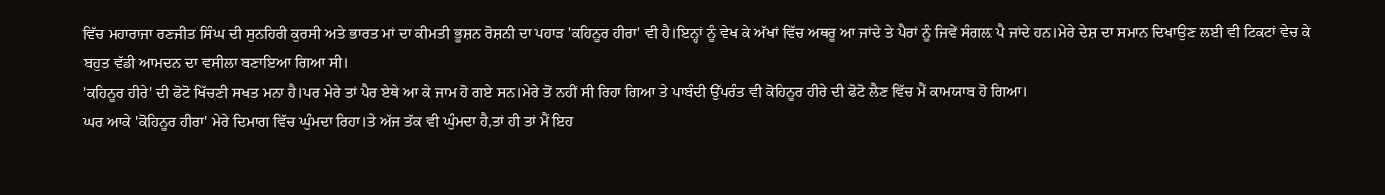ਵਿੱਚ ਮਹਾਰਾਜਾ ਰਣਜੀਤ ਸਿੰਘ ਦੀ ਸੁਨਹਿਰੀ ਕੁਰਸੀ ਅਤੇ ਭਾਰਤ ਮਾਂ ਦਾ ਕੀਮਤੀ ਭੂਸ਼ਨ ਰੋਸ਼ਨੀ ਦਾ ਪਹਾੜ 'ਕਹਿਨੂਰ ਹੀਰਾ' ਵੀ ਹੈ।ਇਨ੍ਹਾਂ ਨੂੰ ਵੇਖ ਕੇ ਅੱਖਾਂ ਵਿੱਚ ਅਥਰੂ ਆ ਜਾਂਦੇ ਤੇ ਪੈਰਾਂ ਨੂੰ ਜਿਵੇਂ ਸੰਗਲ਼ ਪੈ ਜਾਂਦੇ ਹਨ।ਮੇਰੇ ਦੇਸ਼ ਦਾ ਸਮਾਨ ਦਿਖਾਉਣ ਲਈ ਵੀ ਟਿਕਟਾਂ ਵੇਚ ਕੇ ਬਹੁਤ ਵੱਡੀ ਆਮਦਨ ਦਾ ਵਸੀਲਾ ਬਣਾਇਆ ਗਿਆ ਸੀ।
'ਕਹਿਨੂਰ ਹੀਰੇ' ਦੀ ਫੋਟੋ ਖਿੱਚਣੀ ਸਖਤ ਮਨਾ ਹੈ।ਪਰ ਮੇਰੇ ਤਾਂ ਪੈਰ ਏਥੇ ਆ ਕੇ ਜਾਮ ਹੋ ਗਏ ਸਨ।ਮੇਰੇ ਤੋਂ ਨਹੀਂ ਸੀ ਰਿਹਾ ਗਿਆ ਤੇ ਪਾਬੰਦੀ ਉੱਪਰੰਤ ਵੀ ਕੋਹਿਨੂਰ ਹੀਰੇ ਦੀ ਫੋਟੋ ਲੈਣ ਵਿੱਚ ਮੈਂ ਕਾਮਯਾਬ ਹੋ ਗਿਆ।
ਘਰ ਆਕੇ 'ਕੋਹਿਨੂਰ ਹੀਰਾ' ਮੇਰੇ ਦਿਮਾਗ ਵਿੱਚ ਘੁੰਮਦਾ ਰਿਹਾ।ਤੇ ਅੱਜ ਤੱਕ ਵੀ ਘੁੰਮਦਾ ਹੈ,ਤਾਂ ਹੀ ਤਾਂ ਮੈਂ ਇਹ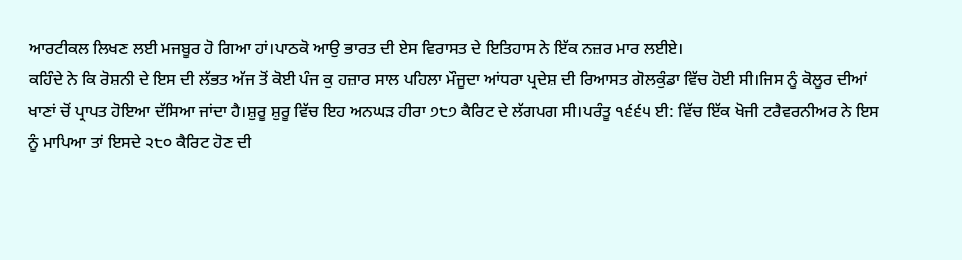ਆਰਟੀਕਲ ਲਿਖਣ ਲਈ ਮਜਬੂਰ ਹੋ ਗਿਆ ਹਾਂ।ਪਾਠਕੋ ਆਉ ਭਾਰਤ ਦੀ ਏਸ ਵਿਰਾਸਤ ਦੇ ਇਤਿਹਾਸ ਨੇ ਇੱਕ ਨਜ਼ਰ ਮਾਰ ਲਈਏ।
ਕਹਿੰਦੇ ਨੇ ਕਿ ਰੋਸ਼ਨੀ ਦੇ ਇਸ ਦੀ ਲੱਭਤ ਅੱਜ ਤੋਂ ਕੋਈ ਪੰਜ ਕੁ ਹਜ਼ਾਰ ਸਾਲ ਪਹਿਲਾ ਮੌਜੂਦਾ ਆਂਧਰਾ ਪ੍ਰਦੇਸ਼ ਦੀ ਰਿਆਸਤ ਗੋਲਕੁੰਡਾ ਵਿੱਚ ਹੋਈ ਸੀ।ਜਿਸ ਨੂੰ ਕੋਲੂਰ ਦੀਆਂ ਖਾਣਾਂ ਚੋਂ ਪ੍ਰਾਪਤ ਹੋਇਆ ਦੱਸਿਆ ਜਾਂਦਾ ਹੈ।ਸ਼ੁਰੂ ਸ਼ੁਰੂ ਵਿੱਚ ਇਹ ਅਨਘੜ ਹੀਰਾ ੭੮੭ ਕੈਰਿਟ ਦੇ ਲੱਗਪਗ ਸੀ।ਪਰੰਤੂ ੧੬੬੫ ਈ: ਵਿੱਚ ਇੱਕ ਖੋਜੀ ਟਰੈਵਰਨੀਅਰ ਨੇ ਇਸ ਨੂੰ ਮਾਪਿਆ ਤਾਂ ਇਸਦੇ ੨੮੦ ਕੈਰਿਟ ਹੋਣ ਦੀ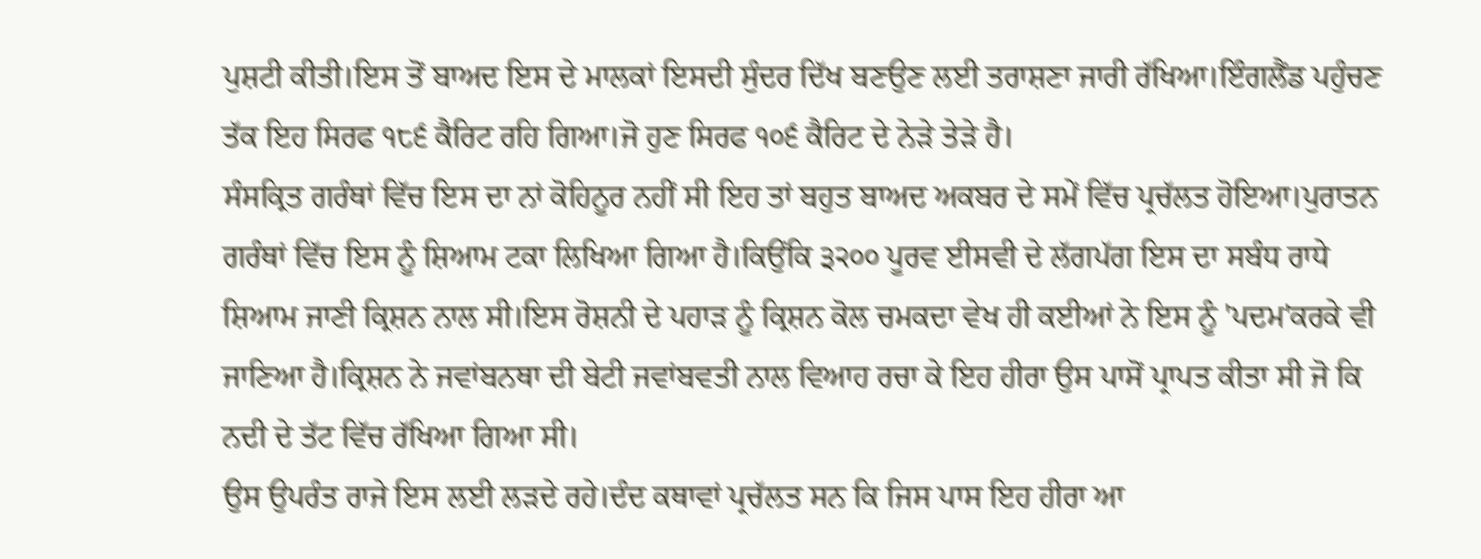ਪੁਸ਼ਟੀ ਕੀਤੀ।ਇਸ ਤੋਂ ਬਾਅਦ ਇਸ ਦੇ ਮਾਲਕਾਂ ਇਸਦੀ ਸੁੰਦਰ ਦਿੱਖ ਬਣਉਣ ਲਈ ਤਰਾਸ਼ਣਾ ਜਾਰੀ ਰੱਖਿਆ।ਇੰਗਲੈਂਡ ਪਹੁੰਚਣ ਤੱਕ ਇਹ ਸਿਰਫ ੧੮੬ ਕੈਰਿਟ ਰਹਿ ਗਿਆ।ਜੋ ਹੁਣ ਸਿਰਫ ੧੦੬ ਕੈਰਿਟ ਦੇ ਨੇੜੇ ਤੇੜੇ ਹੈ।
ਸੰਸਕ੍ਰਿਤ ਗਰੰਥਾਂ ਵਿੱਚ ਇਸ ਦਾ ਨਾਂ ਕੋਹਿਨੂਰ ਨਹੀਂ ਸੀ ਇਹ ਤਾਂ ਬਹੁਤ ਬਾਅਦ ਅਕਬਰ ਦੇ ਸਮੇਂ ਵਿੱਚ ਪ੍ਰਚੱਲਤ ਹੋਇਆ।ਪੁਰਾਤਨ ਗਰੰਥਾਂ ਵਿੱਚ ਇਸ ਨੂੰ ਸ਼ਿਆਮ ਟਕਾ ਲਿਖਿਆ ਗਿਆ ਹੈ।ਕਿਉਂਕਿ ੩੨੦੦ ਪੂਰਵ ਈਸਵੀ ਦੇ ਲੱਗਪੱਗ ਇਸ ਦਾ ਸਬੰਧ ਰਾਧੇ ਸ਼ਿਆਮ ਜਾਣੀ ਕ੍ਰਿਸ਼ਨ ਨਾਲ ਸੀ।ਇਸ ਰੋਸ਼ਨੀ ਦੇ ਪਹਾੜ ਨੂੰ ਕ੍ਰਿਸ਼ਨ ਕੋਲ ਚਮਕਦਾ ਵੇਖ ਹੀ ਕਈਆਂ ਨੇ ਇਸ ਨੂੰ 'ਪਦਮ'ਕਰਕੇ ਵੀ ਜਾਣਿਆ ਹੈ।ਕ੍ਰਿਸ਼ਨ ਨੇ ਜਵਾਂਬਨਥਾ ਦੀ ਬੇਟੀ ਜਵਾਂਬਵਤੀ ਨਾਲ ਵਿਆਹ ਰਚਾ ਕੇ ਇਹ ਹੀਰਾ ਉਸ ਪਾਸੋਂ ਪ੍ਰਾਪਤ ਕੀਤਾ ਸੀ ਜੋ ਕਿ ਨਦੀ ਦੇ ਤੱਟ ਵਿੱਚ ਰੱਖਿਆ ਗਿਆ ਸੀ।
ਉਸ ਉਪਰੰਤ ਰਾਜੇ ਇਸ ਲਈ ਲੜਦੇ ਰਹੇ।ਦੰਦ ਕਥਾਵਾਂ ਪ੍ਰਚੱਲਤ ਸਨ ਕਿ ਜਿਸ ਪਾਸ ਇਹ ਹੀਰਾ ਆ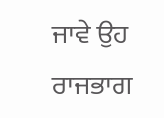ਜਾਵੇ ਉਹ ਰਾਜਭਾਗ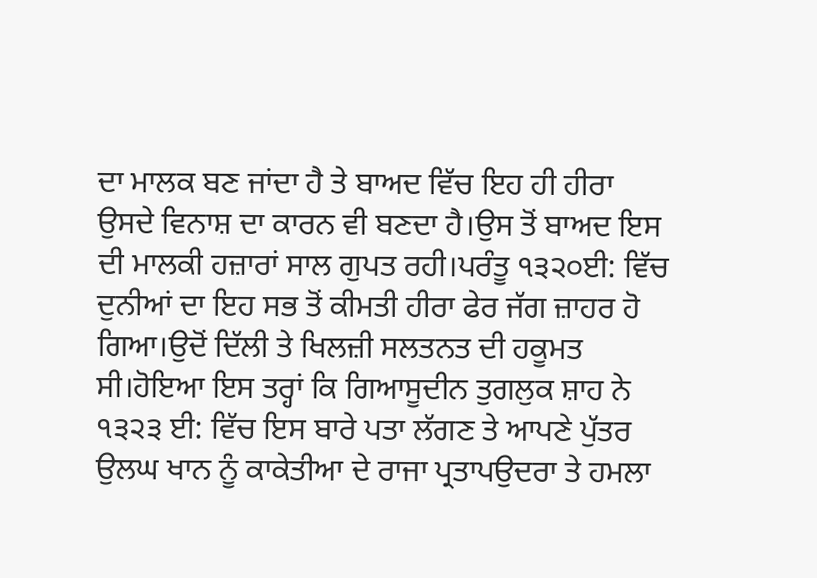ਦਾ ਮਾਲਕ ਬਣ ਜਾਂਦਾ ਹੈ ਤੇ ਬਾਅਦ ਵਿੱਚ ਇਹ ਹੀ ਹੀਰਾ ਉਸਦੇ ਵਿਨਾਸ਼ ਦਾ ਕਾਰਨ ਵੀ ਬਣਦਾ ਹੈ।ਉਸ ਤੋਂ ਬਾਅਦ ਇਸ ਦੀ ਮਾਲਕੀ ਹਜ਼ਾਰਾਂ ਸਾਲ ਗੁਪਤ ਰਹੀ।ਪਰੰਤੂ ੧੩੨੦ਈ: ਵਿੱਚ ਦੁਨੀਆਂ ਦਾ ਇਹ ਸਭ ਤੋਂ ਕੀਮਤੀ ਹੀਰਾ ਫੇਰ ਜੱਗ ਜ਼ਾਹਰ ਹੋ ਗਿਆ।ਉਦੋਂ ਦਿੱਲੀ ਤੇ ਖਿਲਜ਼ੀ ਸਲਤਨਤ ਦੀ ਹਕੂਮਤ ਸੀ।ਹੋਇਆ ਇਸ ਤਰ੍ਹਾਂ ਕਿ ਗਿਆਸੂਦੀਨ ਤੁਗਲੁਕ ਸ਼ਾਹ ਨੇ ੧੩੨੩ ਈ: ਵਿੱਚ ਇਸ ਬਾਰੇ ਪਤਾ ਲੱਗਣ ਤੇ ਆਪਣੇ ਪੁੱਤਰ ਉਲਘ ਖਾਨ ਨੂੰ ਕਾਕੇਤੀਆ ਦੇ ਰਾਜਾ ਪ੍ਰਤਾਪਉਦਰਾ ਤੇ ਹਮਲਾ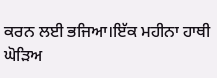ਕਰਨ ਲਈ ਭਜਿਆ।ਇੱਕ ਮਹੀਨਾ ਹਾਥੀ ਘੋੜਿਅ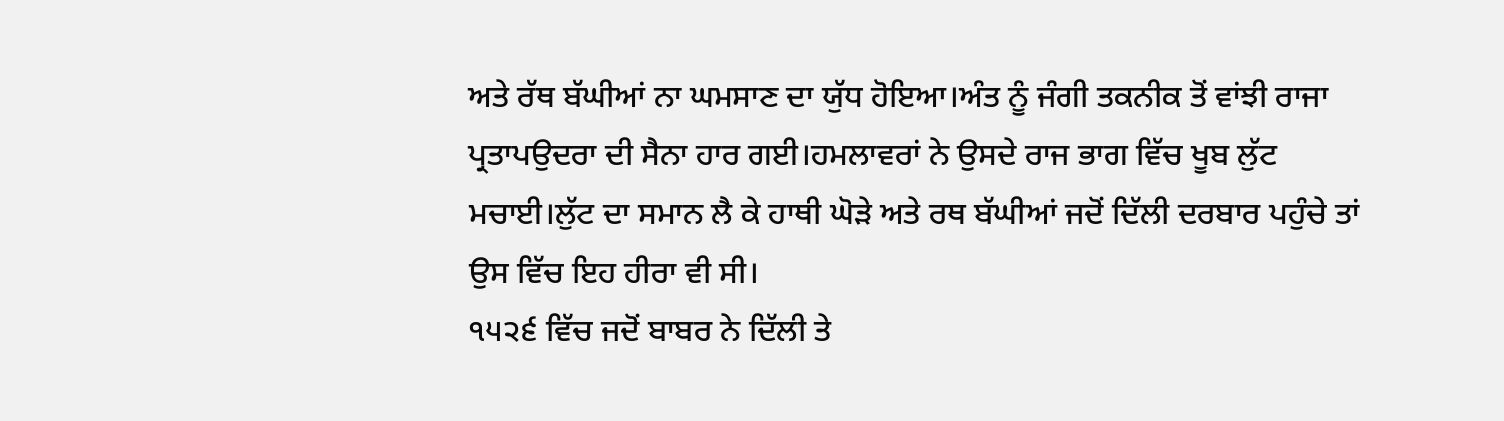ਅਤੇ ਰੱਥ ਬੱਘੀਆਂ ਨਾ ਘਮਸਾਣ ਦਾ ਯੁੱਧ ਹੋਇਆ।ਅੰਤ ਨੂੰ ਜੰਗੀ ਤਕਨੀਕ ਤੋਂ ਵਾਂਝੀ ਰਾਜਾ ਪ੍ਰਤਾਪਉਦਰਾ ਦੀ ਸੈਨਾ ਹਾਰ ਗਈ।ਹਮਲਾਵਰਾਂ ਨੇ ਉਸਦੇ ਰਾਜ ਭਾਗ ਵਿੱਚ ਖੂਬ ਲੁੱਟ ਮਚਾਈ।ਲੁੱਟ ਦਾ ਸਮਾਨ ਲੈ ਕੇ ਹਾਥੀ ਘੋੜੇ ਅਤੇ ਰਥ ਬੱਘੀਆਂ ਜਦੋਂ ਦਿੱਲੀ ਦਰਬਾਰ ਪਹੁੰਚੇ ਤਾਂ ਉਸ ਵਿੱਚ ਇਹ ਹੀਰਾ ਵੀ ਸੀ।
੧੫੨੬ ਵਿੱਚ ਜਦੋਂ ਬਾਬਰ ਨੇ ਦਿੱਲੀ ਤੇ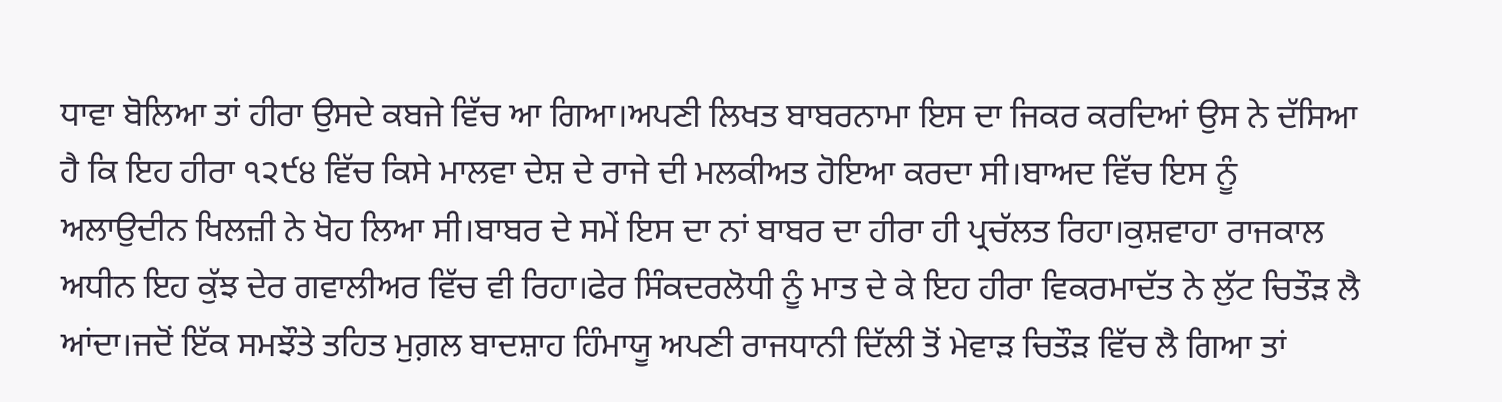ਧਾਵਾ ਬੋਲਿਆ ਤਾਂ ਹੀਰਾ ਉਸਦੇ ਕਬਜੇ ਵਿੱਚ ਆ ਗਿਆ।ਅਪਣੀ ਲਿਖਤ ਬਾਬਰਨਾਮਾ ਇਸ ਦਾ ਜਿਕਰ ਕਰਦਿਆਂ ਉਸ ਨੇ ਦੱਸਿਆ ਹੈ ਕਿ ਇਹ ਹੀਰਾ ੧੨੯੪ ਵਿੱਚ ਕਿਸੇ ਮਾਲਵਾ ਦੇਸ਼ ਦੇ ਰਾਜੇ ਦੀ ਮਲਕੀਅਤ ਹੋਇਆ ਕਰਦਾ ਸੀ।ਬਾਅਦ ਵਿੱਚ ਇਸ ਨੂੰ ਅਲਾਉਦੀਨ ਖਿਲਜ਼ੀ ਨੇ ਖੋਹ ਲਿਆ ਸੀ।ਬਾਬਰ ਦੇ ਸਮੇਂ ਇਸ ਦਾ ਨਾਂ ਬਾਬਰ ਦਾ ਹੀਰਾ ਹੀ ਪ੍ਰਚੱਲਤ ਰਿਹਾ।ਕੁਸ਼ਵਾਹਾ ਰਾਜਕਾਲ ਅਧੀਨ ਇਹ ਕੁੱਝ ਦੇਰ ਗਵਾਲੀਅਰ ਵਿੱਚ ਵੀ ਰਿਹਾ।ਫੇਰ ਸਿੰਕਦਰਲੋਧੀ ਨੂੰ ਮਾਤ ਦੇ ਕੇ ਇਹ ਹੀਰਾ ਵਿਕਰਮਾਦੱਤ ਨੇ ਲੁੱਟ ਚਿਤੌੜ ਲੈ ਆਂਦਾ।ਜਦੋਂ ਇੱਕ ਸਮਝੌਤੇ ਤਹਿਤ ਮੁਗ਼ਲ ਬਾਦਸ਼ਾਹ ਹਿੰਮਾਯੂ ਅਪਣੀ ਰਾਜਧਾਨੀ ਦਿੱਲੀ ਤੋਂ ਮੇਵਾੜ ਚਿਤੌੜ ਵਿੱਚ ਲੈ ਗਿਆ ਤਾਂ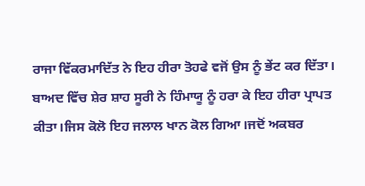ਰਾਜਾ ਵਿੱਕਰਮਾਦਿੱਤ ਨੇ ਇਹ ਹੀਰਾ ਤੋਹਫੇ ਵਜੋਂ ਉਸ ਨੂੰ ਭੇਂਟ ਕਰ ਦਿੱਤਾ।
ਬਾਅਦ ਵਿੱਚ ਸ਼ੇਰ ਸ਼ਾਹ ਸੂਰੀ ਨੇ ਹਿੰਮਾਯੂ ਨੂੰ ਹਰਾ ਕੇ ਇਹ ਹੀਰਾ ਪ੍ਰਾਪਤ ਕੀਤਾ।ਜਿਸ ਕੋਲੋ ਇਹ ਜਲਾਲ ਖਾਨ ਕੋਲ ਗਿਆ।ਜਦੋਂ ਅਕਬਰ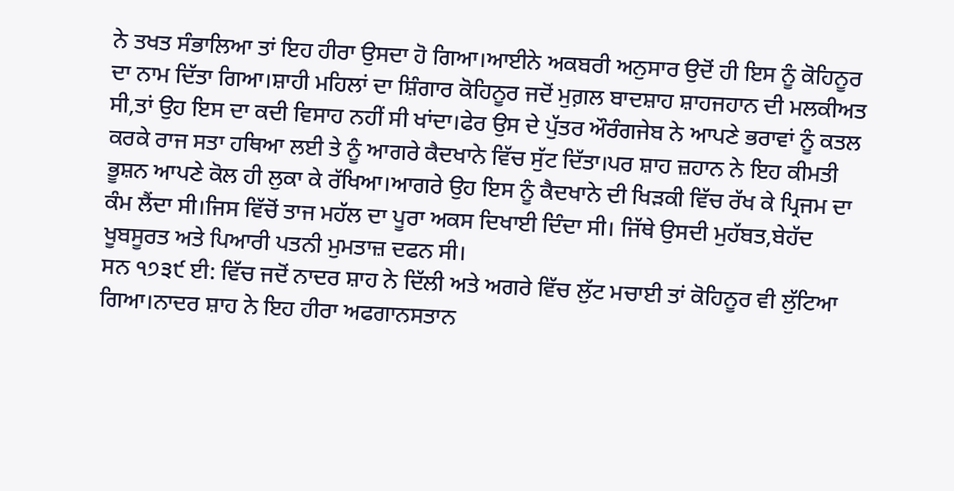ਨੇ ਤਖਤ ਸੰਭਾਲਿਆ ਤਾਂ ਇਹ ਹੀਰਾ ਉਸਦਾ ਹੋ ਗਿਆ।ਆਈਨੇ ਅਕਬਰੀ ਅਨੁਸਾਰ ਉਦੋਂ ਹੀ ਇਸ ਨੂੰ ਕੋਹਿਨੂਰ ਦਾ ਨਾਮ ਦਿੱਤਾ ਗਿਆ।ਸ਼ਾਹੀ ਮਹਿਲਾਂ ਦਾ ਸ਼ਿੰਗਾਰ ਕੋਹਿਨੂਰ ਜਦੋਂ ਮੁਗ਼ਲ ਬਾਦਸ਼ਾਹ ਸ਼ਾਹਜਹਾਨ ਦੀ ਮਲਕੀਅਤ ਸੀ,ਤਾਂ ਉਹ ਇਸ ਦਾ ਕਦੀ ਵਿਸਾਹ ਨਹੀਂ ਸੀ ਖਾਂਦਾ।ਫੇਰ ਉਸ ਦੇ ਪੁੱਤਰ ਔਰੰਗਜੇਬ ਨੇ ਆਪਣੇ ਭਰਾਵਾਂ ਨੂੰ ਕਤਲ ਕਰਕੇ ਰਾਜ ਸਤਾ ਹਥਿਆ ਲਈ ਤੇ ਨੂੰ ਆਗਰੇ ਕੈਦਖਾਨੇ ਵਿੱਚ ਸੁੱਟ ਦਿੱਤਾ।ਪਰ ਸ਼ਾਹ ਜ਼ਹਾਨ ਨੇ ਇਹ ਕੀਮਤੀ ਭੂਸ਼ਨ ਆਪਣੇ ਕੋਲ ਹੀ ਲੁਕਾ ਕੇ ਰੱਖਿਆ।ਆਗਰੇ ਉਹ ਇਸ ਨੂੰ ਕੈਦਖਾਨੇ ਦੀ ਖਿੜਕੀ ਵਿੱਚ ਰੱਖ ਕੇ ਪ੍ਰਿਜਮ ਦਾ ਕੰਮ ਲੈਂਦਾ ਸੀ।ਜਿਸ ਵਿੱਚੋਂ ਤਾਜ ਮਹੱਲ ਦਾ ਪੂਰਾ ਅਕਸ ਦਿਖਾਈ ਦਿੰਦਾ ਸੀ। ਜਿੱਥੇ ਉਸਦੀ ਮੁਹੱਬਤ,ਬੇਹੱਦ ਖੂਬਸੂਰਤ ਅਤੇ ਪਿਆਰੀ ਪਤਨੀ ਮੁਮਤਾਜ਼ ਦਫਨ ਸੀ।
ਸਨ ੧੭੩੯ ਈ: ਵਿੱਚ ਜਦੋਂ ਨਾਦਰ ਸ਼ਾਹ ਨੇ ਦਿੱਲੀ ਅਤੇ ਅਗਰੇ ਵਿੱਚ ਲੁੱਟ ਮਚਾਈ ਤਾਂ ਕੋਹਿਨੂਰ ਵੀ ਲੁੱਟਿਆ ਗਿਆ।ਨਾਦਰ ਸ਼ਾਹ ਨੇ ਇਹ ਹੀਰਾ ਅਫਗਾਨਸਤਾਨ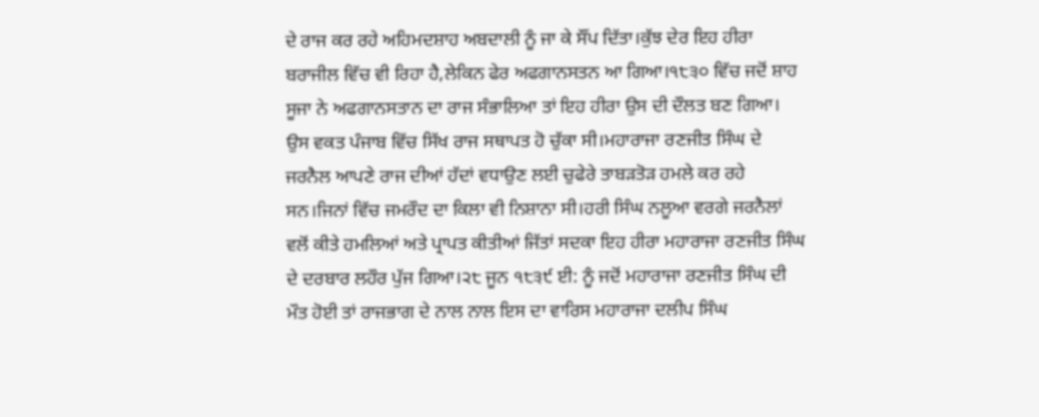ਦੇ ਰਾਜ ਕਰ ਰਹੇ ਅਹਿਮਦਸ਼ਾਹ ਅਬਦਾਲੀ ਨੂੰ ਜਾ ਕੇ ਸੌਂਪ ਦਿੱਤਾ।ਕੁੱਝ ਦੇਰ ਇਹ ਹੀਰਾ ਬਰਾਜੀਲ ਵਿੱਚ ਵੀ ਰਿਹਾ ਹੈ,ਲੇਕਿਨ ਫੇਰ ਅਫਗਾਨਸਤਨ ਆ ਗਿਆ।੧੮੩੦ ਵਿੱਚ ਜਦੋਂ ਸ਼ਾਹ ਸੂਜਾ ਨੇ ਅਫਗਾਨਸਤਾਨ ਦਾ ਰਾਜ ਸੰਭਾਲਿਆ ਤਾਂ ਇਹ ਹੀਰਾ ਉਸ ਦੀ ਦੌਲਤ ਬਣ ਗਿਆ।
ਉਸ ਵਕਤ ਪੰਜਾਬ ਵਿੱਚ ਸਿੱਖ ਰਾਜ ਸਥਾਪਤ ਹੋ ਚੁੱਕਾ ਸੀ।ਮਹਾਰਾਜਾ ਰਣਜੀਤ ਸਿੰਘ ਦੇ ਜਰਨੈਲ ਆਪਣੇ ਰਾਜ ਦੀਆਂ ਹੱਦਾਂ ਵਧਾਉਣ ਲਈ ਚੁਫੇਰੇ ਤਾਬੜਤੋੜ ਹਮਲੇ ਕਰ ਰਹੇ ਸਨ।ਜਿਨਾਂ ਵਿੱਚ ਜਮਰੌਦ ਦਾ ਕਿਲਾ ਵੀ ਨਿਸ਼ਾਨਾ ਸੀ।ਹਰੀ ਸਿੰਘ ਨਲੂਆ ਵਰਗੇ ਜਰਨੈਲਾਂ ਵਲੋਂ ਕੀਤੇ ਹਮਲਿਆਂ ਅਤੇ ਪ੍ਰਾਪਤ ਕੀਤੀਆਂ ਜਿੱਤਾਂ ਸਦਕਾ ਇਹ ਹੀਰਾ ਮਹਾਰਾਜਾ ਰਣਜੀਤ ਸਿੰਘ ਦੇ ਦਰਬਾਰ ਲਹੌਰ ਪੁੱਜ ਗਿਆ।੨੮ ਜੂਨ ੧੮੩੯ ਈ: ਨੂੰ ਜਦੋਂ ਮਹਾਰਾਜਾ ਰਣਜੀਤ ਸਿੰਘ ਦੀ ਮੌਤ ਹੋਈ ਤਾਂ ਰਾਜਭਾਗ ਦੇ ਨਾਲ ਨਾਲ ਇਸ ਦਾ ਵਾਰਿਸ ਮਹਾਰਾਜਾ ਦਲੀਪ ਸਿੰਘ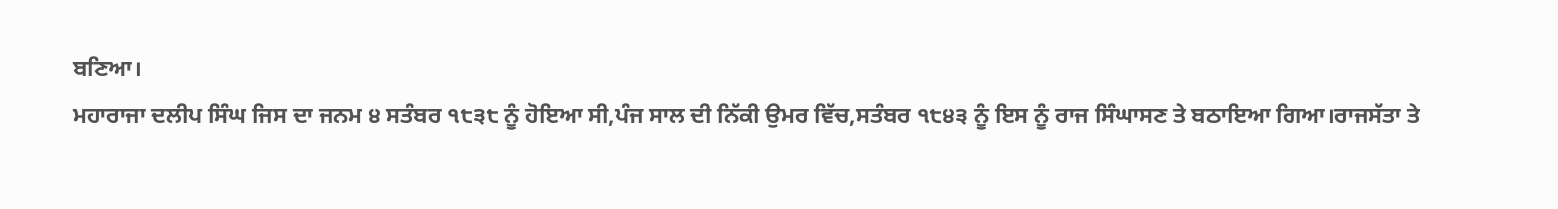ਬਣਿਆ।
ਮਹਾਰਾਜਾ ਦਲੀਪ ਸਿੰਘ ਜਿਸ ਦਾ ਜਨਮ ੪ ਸਤੰਬਰ ੧੮੩੮ ਨੂੰ ਹੋਇਆ ਸੀ,ਪੰਜ ਸਾਲ ਦੀ ਨਿੱਕੀ ਉਮਰ ਵਿੱਚ,ਸਤੰਬਰ ੧੮੪੩ ਨੂੰ ਇਸ ਨੂੰ ਰਾਜ ਸਿੰਘਾਸਣ ਤੇ ਬਠਾਇਆ ਗਿਆ।ਰਾਜਸੱਤਾ ਤੇ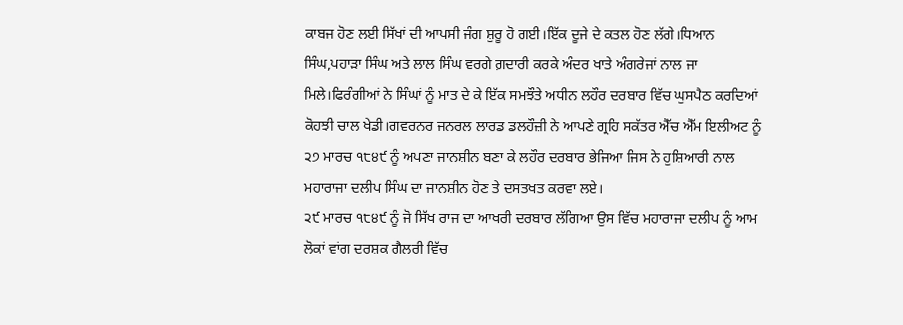ਕਾਬਜ ਹੋਣ ਲਈ ਸਿੱਖਾਂ ਦੀ ਆਪਸੀ ਜੰਗ ਸ਼ੁਰੂ ਹੋ ਗਈ।ਇੱਕ ਦੂਜੇ ਦੇ ਕਤਲ ਹੋਣ ਲੱਗੇ।ਧਿਆਨ ਸਿੰਘ,ਪਹਾੜਾ ਸਿੰਘ ਅਤੇ ਲਾਲ ਸਿੰਘ ਵਰਗੇ ਗ਼ਦਾਰੀ ਕਰਕੇ ਅੰਦਰ ਖਾਤੇ ਅੰਗਰੇਜਾਂ ਨਾਲ ਜਾ ਮਿਲੇ।ਫਿਰੰਗੀਆਂ ਨੇ ਸਿੰਘਾਂ ਨੂੰ ਮਾਤ ਦੇ ਕੇ ਇੱਕ ਸਮਝੌਤੇ ਅਧੀਨ ਲਹੌਰ ਦਰਬਾਰ ਵਿੱਚ ਘੁਸਪੈਠ ਕਰਦਿਆਂ ਕੋਹਝੀ ਚਾਲ ਖੇਡੀ।ਗਵਰਨਰ ਜਨਰਲ ਲਾਰਡ ਡਲਹੌਜ਼ੀ ਨੇ ਆਪਣੇ ਗ੍ਰਹਿ ਸਕੱਤਰ ਐੱਚ ਐੱਮ ਇਲੀਅਟ ਨੂੰ ੨੭ ਮਾਰਚ ੧੮੪੯ ਨੂੰ ਅਪਣਾ ਜਾਨਸ਼ੀਨ ਬਣਾ ਕੇ ਲਹੌਰ ਦਰਬਾਰ ਭੇਜਿਆ ਜਿਸ ਨੇ ਹੁਸ਼ਿਆਰੀ ਨਾਲ ਮਹਾਰਾਜਾ ਦਲੀਪ ਸਿੰਘ ਦਾ ਜਾਨਸ਼ੀਨ ਹੋਣ ਤੇ ਦਸਤਖਤ ਕਰਵਾ ਲਏ।
੨੯ ਮਾਰਚ ੧੮੪੯ ਨੂੰ ਜੋ ਸਿੱਖ ਰਾਜ ਦਾ ਆਖਰੀ ਦਰਬਾਰ ਲੱਗਿਆ ਉਸ ਵਿੱਚ ਮਹਾਰਾਜਾ ਦਲੀਪ ਨੂੰ ਆਮ ਲੋਕਾਂ ਵਾਂਗ ਦਰਸ਼ਕ ਗੈਲਰੀ ਵਿੱਚ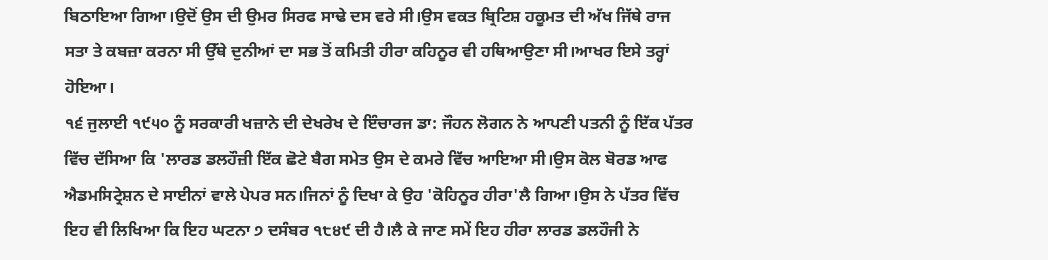ਬਿਠਾਇਆ ਗਿਆ।ਉਦੋਂ ਉਸ ਦੀ ਉਮਰ ਸਿਰਫ ਸਾਢੇ ਦਸ ਵਰੇ ਸੀ।ਉਸ ਵਕਤ ਬ੍ਰਿਟਿਸ਼ ਹਕੂਮਤ ਦੀ ਅੱਖ ਜਿੱਥੇ ਰਾਜ ਸਤਾ ਤੇ ਕਬਜ਼ਾ ਕਰਨਾ ਸੀ ਉੱਥੇ ਦੁਨੀਆਂ ਦਾ ਸਭ ਤੋਂ ਕਮਿਤੀ ਹੀਰਾ ਕਹਿਨੂਰ ਵੀ ਹਥਿਆਉਣਾ ਸੀ।ਆਖਰ ਇਸੇ ਤਰ੍ਹਾਂ ਹੋਇਆ।
੧੬ ਜੁਲਾਈ ੧੯੫੦ ਨੂੰ ਸਰਕਾਰੀ ਖਜ਼ਾਨੇ ਦੀ ਦੇਖਰੇਖ ਦੇ ਇੰਚਾਰਜ ਡਾ: ਜੌਹਨ ਲੋਗਨ ਨੇ ਆਪਣੀ ਪਤਨੀ ਨੂੰ ਇੱਕ ਪੱਤਰ ਵਿੱਚ ਦੱਸਿਆ ਕਿ 'ਲਾਰਡ ਡਲਹੌਜ਼ੀ ਇੱਕ ਛੋਟੇ ਬੈਗ ਸਮੇਤ ਉਸ ਦੇ ਕਮਰੇ ਵਿੱਚ ਆਇਆ ਸੀ।ਉਸ ਕੋਲ ਬੋਰਡ ਆਫ ਐਡਮਸਿਟ੍ਰੇਸ਼ਨ ਦੇ ਸਾਈਨਾਂ ਵਾਲੇ ਪੇਪਰ ਸਨ।ਜਿਨਾਂ ਨੂੰ ਦਿਖਾ ਕੇ ਉਹ 'ਕੋਹਿਨੂਰ ਹੀਰਾ'ਲੈ ਗਿਆ।ਉਸ ਨੇ ਪੱਤਰ ਵਿੱਚ ਇਹ ਵੀ ਲਿਖਿਆ ਕਿ ਇਹ ਘਟਨਾ ੭ ਦਸੰਬਰ ੧੮੪੯ ਦੀ ਹੈ।ਲੈ ਕੇ ਜਾਣ ਸਮੇਂ ਇਹ ਹੀਰਾ ਲਾਰਡ ਡਲਹੌਜੀ ਨੇ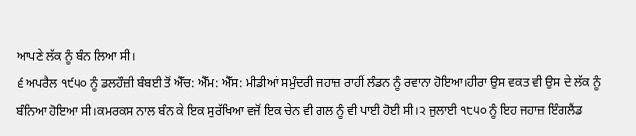ਆਪਣੇ ਲੱਕ ਨੂੰ ਬੰਨ ਲਿਆ ਸੀ।
੬ ਅਪਰੈਲ ੧੯੫੦ ਨੂੰ ਡਲਹੌਜ਼ੀ ਬੰਬਈ ਤੋਂ ਐੱਚ: ਐੱਮ: ਐੱਸ: ਮੀਡੀਆਂ ਸਮੁੰਦਰੀ ਜਹਾਜ਼ ਰਾਹੀਂ ਲੰਡਨ ਨੂੰ ਰਵਾਨਾ ਹੋਇਆ।ਹੀਰਾ ਉਸ ਵਕਤ ਵੀ ਉਸ ਦੇ ਲੱਕ ਨੂੰ ਬੰਨਿਆ ਹੋਇਆ ਸੀ।ਕਮਰਕਸ ਨਾਲ ਬੰਨ ਕੇ ਇਕ ਸੁਰੱਖਿਆ ਵਜੋਂ ਇਕ ਚੇਨ ਵੀ ਗਲ ਨੂੰ ਵੀ ਪਾਈ ਹੋਈ ਸੀ।੨ ਜੁਲਾਈ ੧੮੫੦ ਨੂੰ ਇਹ ਜਹਾਜ਼ ਇੰਗਲੈਂਡ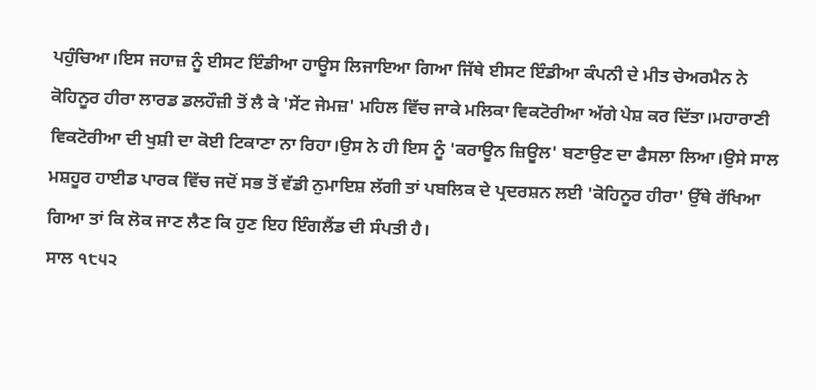ਪਹੁੰਚਿਆ।ਇਸ ਜਹਾਜ਼ ਨੂੰ ਈਸਟ ਇੰਡੀਆ ਹਾਊਸ ਲਿਜਾਇਆ ਗਿਆ ਜਿੱਥੇ ਈਸਟ ਇੰਡੀਆ ਕੰਪਨੀ ਦੇ ਮੀਤ ਚੇਅਰਮੈਨ ਨੇ ਕੋਹਿਨੂਰ ਹੀਰਾ ਲਾਰਡ ਡਲਹੌਜ਼ੀ ਤੋਂ ਲੈ ਕੇ 'ਸੇਂਟ ਜੇਮਜ਼' ਮਹਿਲ ਵਿੱਚ ਜਾਕੇ ਮਲਿਕਾ ਵਿਕਟੋਰੀਆ ਅੱਗੇ ਪੇਸ਼ ਕਰ ਦਿੱਤਾ।ਮਹਾਰਾਣੀ ਵਿਕਟੋਰੀਆ ਦੀ ਖੁਸ਼ੀ ਦਾ ਕੋਈ ਟਿਕਾਣਾ ਨਾ ਰਿਹਾ।ਉਸ ਨੇ ਹੀ ਇਸ ਨੂੰ 'ਕਰਾਊਨ ਜ਼ਿਊਲ' ਬਣਾਉਣ ਦਾ ਫੈਸਲਾ ਲਿਆ।ਉਸੇ ਸਾਲ ਮਸ਼ਹੂਰ ਹਾਈਡ ਪਾਰਕ ਵਿੱਚ ਜਦੋਂ ਸਭ ਤੋਂ ਵੱਡੀ ਨੁਮਾਇਸ਼ ਲੱਗੀ ਤਾਂ ਪਬਲਿਕ ਦੇ ਪ੍ਰਦਰਸ਼ਨ ਲਈ 'ਕੋਹਿਨੂਰ ਹੀਰਾ' ਉੱਥੇ ਰੱਖਿਆ ਗਿਆ ਤਾਂ ਕਿ ਲੋਕ ਜਾਣ ਲੈਣ ਕਿ ਹੁਣ ਇਹ ਇੰਗਲੈਂਡ ਦੀ ਸੰਪਤੀ ਹੈ।
ਸਾਲ ੧੮੫੨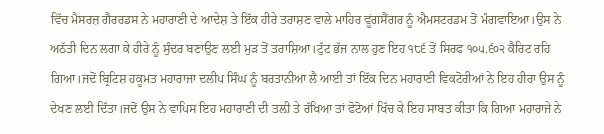ਵਿੱਚ ਮੈਸਰਜ਼ ਗੈਰਰਡਸ ਨੇ ਮਹਾਰਾਣੀ ਦੇ ਆਦੇਸ਼ ਤੇ ਇੱਕ ਹੀਰੇ ਤਰਾਸ਼ਣ ਵਾਲੇ ਮਾਹਿਰ ਵੂਂਗਸੈਂਗਰ ਨੂੰ ਐਮਸਟਰਡਮ ਤੋਂ ਮੰਗਵਾਇਆ।ਉਸ ਨੇ ਅਠੱਤੀ ਦਿਨ ਲਗਾ ਕੇ ਹੀਰੇ ਨੂੰ ਸੁੰਦਰ ਬਣਾਉਣ ਲਈ ਮੁੜ ਤੋਂ ਤਰਾਸ਼ਿਆ।ਟੁੱਟ ਭੱਜ ਨਾਲ ਹੁਣ ਇਹ ੧੮੬ ਤੋਂ ਸਿਰਫ ੧੦੫.੬੦੨ ਕੈਰਿਟ ਰਹਿ ਗਿਆ।ਜਦੋਂ ਬ੍ਰਿਟਿਸ਼ ਹਕੂਮਤ ਮਹਾਰਾਜਾ ਦਲੀਪ ਸਿੰਘ ਨੂੰ ਬਰਤਾਨੀਆ ਲੈ ਆਈ ਤਾਂ ਇੱਕ ਦਿਨ ਮਹਾਰਾਣੀ ਵਿਕਟੋਰੀਆਂ ਨੇ ਇਹ ਹੀਰਾ ਉਸ ਨੂੰ ਦੇਖਣ ਲਈ ਦਿੱਤਾ।ਜਦੋਂ ਉਸ ਨੇ ਵਾਪਿਸ ਇਹ ਮਹਾਰਾਣੀ ਦੀ ਤਲ਼ੀ ਤੇ ਰੱਖਿਆ ਤਾਂ ਫੋਟੋਆਂ ਖਿੱਚ ਕੇ ਇਹ ਸਾਬਤ ਕੀਤਾ ਕਿ ਗਿਆ ਮਹਾਰਾਜੇ ਨੇ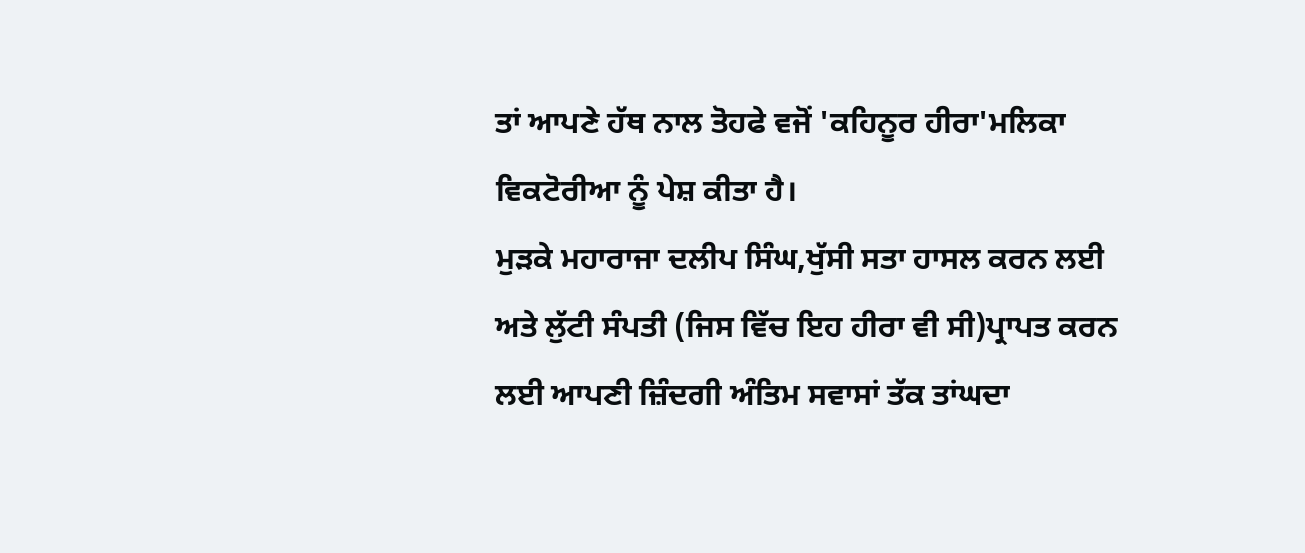ਤਾਂ ਆਪਣੇ ਹੱਥ ਨਾਲ ਤੋਹਫੇ ਵਜੋਂ 'ਕਹਿਨੂਰ ਹੀਰਾ'ਮਲਿਕਾ ਵਿਕਟੋਰੀਆ ਨੂੰ ਪੇਸ਼ ਕੀਤਾ ਹੈ।
ਮੁੜਕੇ ਮਹਾਰਾਜਾ ਦਲੀਪ ਸਿੰਘ,ਖੁੱਸੀ ਸਤਾ ਹਾਸਲ ਕਰਨ ਲਈ ਅਤੇ ਲੁੱਟੀ ਸੰਪਤੀ (ਜਿਸ ਵਿੱਚ ਇਹ ਹੀਰਾ ਵੀ ਸੀ)ਪ੍ਰਾਪਤ ਕਰਨ ਲਈ ਆਪਣੀ ਜ਼ਿੰਦਗੀ ਅੰਤਿਮ ਸਵਾਸਾਂ ਤੱਕ ਤਾਂਘਦਾ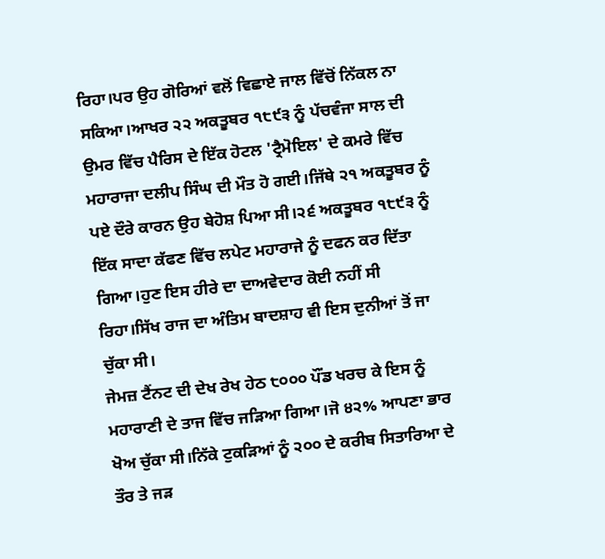ਰਿਹਾ।ਪਰ ਉਹ ਗੋਰਿਆਂ ਵਲੋਂ ਵਿਛਾਏ ਜਾਲ ਵਿੱਚੋਂ ਨਿੱਕਲ ਨਾ ਸਕਿਆ।ਆਖਰ ੨੨ ਅਕਤੂਬਰ ੧੮੯੩ ਨੂੰ ਪੱਚਵੰਜਾ ਸਾਲ ਦੀ ਉਮਰ ਵਿੱਚ ਪੈਰਿਸ ਦੇ ਇੱਕ ਹੋਟਲ 'ਟ੍ਰੈਮੋਇਲ' ਦੇ ਕਮਰੇ ਵਿੱਚ ਮਹਾਰਾਜਾ ਦਲੀਪ ਸਿੰਘ ਦੀ ਮੌਤ ਹੋ ਗਈ।ਜਿੱਥੇ ੨੧ ਅਕਤੂਬਰ ਨੂੰ ਪਏ ਦੌਰੇ ਕਾਰਨ ਉਹ ਬੇਹੋਸ਼ ਪਿਆ ਸੀ।੨੬ ਅਕਤੂਬਰ ੧੮੯੩ ਨੂੰ ਇੱਕ ਸਾਦਾ ਕੱਫਣ ਵਿੱਚ ਲਪੇਟ ਮਹਾਰਾਜੇ ਨੂੰ ਦਫਨ ਕਰ ਦਿੱਤਾ ਗਿਆ।ਹੁਣ ਇਸ ਹੀਰੇ ਦਾ ਦਾਅਵੇਦਾਰ ਕੋਈ ਨਹੀਂ ਸੀ ਰਿਹਾ।ਸਿੱਖ ਰਾਜ ਦਾ ਅੰਤਿਮ ਬਾਦਸ਼ਾਹ ਵੀ ਇਸ ਦੁਨੀਆਂ ਤੋਂ ਜਾ ਚੁੱਕਾ ਸੀ।
ਜੇਮਜ਼ ਟੈਂਨਟ ਦੀ ਦੇਖ ਰੇਖ ਹੇਠ ੮੦੦੦ ਪੌਂਡ ਖਰਚ ਕੇ ਇਸ ਨੂੰ ਮਹਾਰਾਣੀ ਦੇ ਤਾਜ ਵਿੱਚ ਜੜਿਆ ਗਿਆ।ਜੋ ੪੨% ਆਪਣਾ ਭਾਰ ਖੋਅ ਚੁੱਕਾ ਸੀ।ਨਿੱਕੇ ਟੁਕੜਿਆਂ ਨੂੰ ੨੦੦ ਦੇ ਕਰੀਬ ਸਿਤਾਰਿਆ ਦੇ ਤੌਰ ਤੇ ਜੜ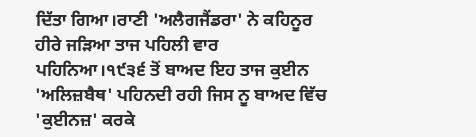ਦਿੱਤਾ ਗਿਆ।ਰਾਣੀ 'ਅਲੈਗਜੈਂਡਰਾ' ਨੇ ਕਹਿਨੂਰ ਹੀਰੇ ਜੜਿਆ ਤਾਜ ਪਹਿਲੀ ਵਾਰ ਪਹਿਨਿਆ।੧੯੩੬ ਤੋਂ ਬਾਅਦ ਇਹ ਤਾਜ ਕੁਈਨ 'ਅਲਿਜ਼ਬੈਥ' ਪਹਿਨਦੀ ਰਹੀ ਜਿਸ ਨੂ ਬਾਅਦ ਵਿੱਚ 'ਕੁਈਨਜ਼' ਕਰਕੇ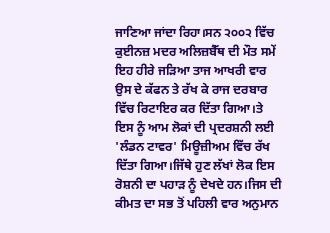ਜਾਣਿਆ ਜਾਂਦਾ ਰਿਹਾ।ਸਨ ੨੦੦੨ ਵਿੱਚ ਕੁਈਨਜ਼ ਮਦਰ ਅਲਿਜ਼ਬੈੱਥ ਦੀ ਮੌਤ ਸਮੇਂ ਇਹ ਹੀਰੇ ਜੜਿਆ ਤਾਜ ਆਖਰੀ ਵਾਰ ਉਸ ਦੇ ਕੱਫਨ ਤੇ ਰੱਖ ਕੇ ਰਾਜ ਦਰਬਾਰ ਵਿੱਚ ਰਿਟਾਇਰ ਕਰ ਦਿੱਤਾ ਗਿਆ।ਤੇ ਇਸ ਨੂੰ ਆਮ ਲੋਕਾਂ ਦੀ ਪ੍ਰਦਰਸ਼ਨੀ ਲਈ 'ਲੰਡਨ ਟਾਵਰ' ਮਿਊਜ਼ੀਅਮ ਵਿੱਚ ਰੱਖ ਦਿੱਤਾ ਗਿਆ।ਜਿੱਥੇ ਹੁਣ ਲੱਖਾਂ ਲੋਕ ਇਸ ਰੋਸ਼ਨੀ ਦਾ ਪਹਾੜ ਨੂੰ ਦੇਖਦੇ ਹਨ।ਜਿਸ ਦੀ ਕੀਮਤ ਦਾ ਸਭ ਤੋਂ ਪਹਿਲੀ ਵਾਰ ਅਨੁਮਾਨ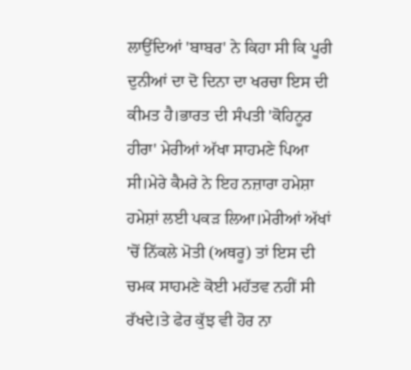ਲਾਉਂਦਿਆਂ 'ਬਾਬਰ' ਨੇ ਕਿਹਾ ਸੀ ਕਿ ਪੂਰੀ ਦੁਨੀਆਂ ਦਾ ਦੋ ਦਿਨਾ ਦਾ ਖਰਚਾ ਇਸ ਦੀ ਕੀਮਤ ਹੈ।ਭਾਰਤ ਦੀ ਸੰਪਤੀ 'ਕੋਹਿਨੂਰ ਹੀਰਾ' ਮੇਰੀਆਂ ਅੱਖਾ ਸਾਹਮਣੇ ਪਿਆ ਸੀ।ਮੇਰੇ ਕੈਮਰੇ ਨੇ ਇਹ ਨਜ਼ਾਰਾ ਹਮੇਸ਼ਾ ਹਮੇਸ਼ਾਂ ਲਈ ਪਕੜ ਲਿਆ।ਮੇਰੀਆਂ ਅੱਖਾਂ 'ਚੋਂ ਨਿੱਕਲੇ ਮੋਤੀ (ਅਥਰੂ) ਤਾਂ ਇਸ ਦੀ ਚਮਕ ਸਾਹਮਣੇ ਕੋਈ ਮਹੱਤਵ ਨਹੀਂ ਸੀ ਰੱਖਦੇ।ਤੇ ਫੇਰ ਕੁੱਝ ਵੀ ਹੋਰ ਨਾ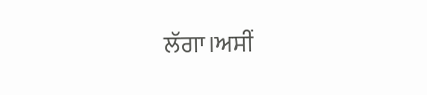ਲੱਗਾ।ਅਸੀਂ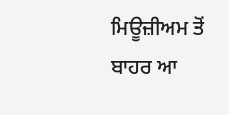ਮਿਊਜ਼ੀਅਮ ਤੋਂ ਬਾਹਰ ਆ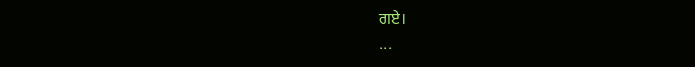ਗਏ।
...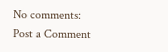No comments:
Post a Comment